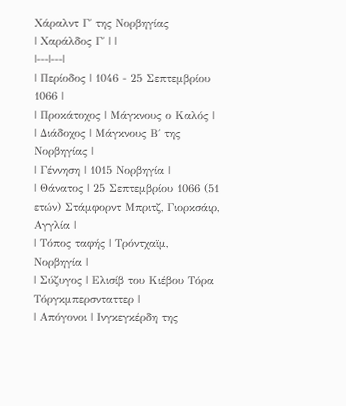Χάραλντ Γ΄ της Νορβηγίας
| Χαράλδος Γ΄ | |
|---|---|
| Περίοδος | 1046 - 25 Σεπτεμβρίου 1066 |
| Προκάτοχος | Μάγκνους ο Καλός |
| Διάδοχος | Μάγκνους Β΄ της Νορβηγίας |
| Γέννηση | 1015 Νορβηγία |
| Θάνατος | 25 Σεπτεμβρίου 1066 (51 ετών) Στάμφορντ Μπριτζ, Γιορκσάιρ, Αγγλία |
| Τόπος ταφής | Τρόντχαϊμ, Νορβηγία |
| Σύζυγος | Ελισίβ του Κιέβου Τόρα Τόργκμπερσνταττερ |
| Απόγονοι | Ινγκεγκέρδη της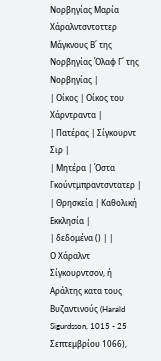Νορβηγίας Μαρία Χάραλντσντοττερ Μάγκνους Β΄ της Νορβηγίας Όλαφ Γ΄ της Νορβηγίας |
| Οίκος | Οίκος του Χάρντραντα |
| Πατέρας | Σίγκουρντ Σιρ |
| Μητέρα | Όστα Γκούντμπραντσντατερ |
| Θρησκεία | Καθολική Εκκλησία |
| δεδομένα () | |
Ο Χάραλντ Σίγκουρντσον, ή Αράλτης κατα τους Βυζαντινούς (Harald Sigurdsson, 1015 - 25 Σεπτεμβρίου 1066),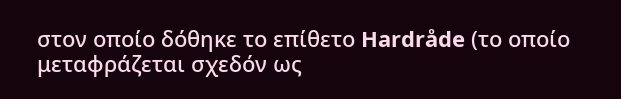στον οποίο δόθηκε το επίθετο Hardråde (το οποίο μεταφράζεται σχεδόν ως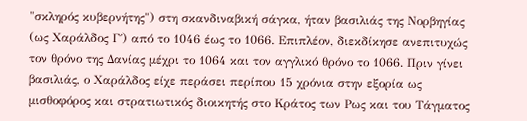"σκληρός κυβερνήτης") στη σκανδιναβική σάγκα, ήταν βασιλιάς της Νορβηγίας (ως Χαράλδος Γ΄) από το 1046 έως το 1066. Επιπλέον, διεκδίκησε ανεπιτυχώς τον θρόνο της Δανίας μέχρι το 1064 και τον αγγλικό θρόνο το 1066. Πριν γίνει βασιλιάς, ο Χαράλδος είχε περάσει περίπου 15 χρόνια στην εξορία ως μισθοφόρος και στρατιωτικός διοικητής στο Κράτος των Ρως και του Τάγματος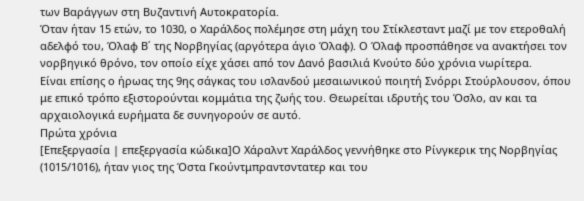των Βαράγγων στη Βυζαντινή Αυτοκρατορία.
Όταν ήταν 15 ετών, το 1030, ο Χαράλδος πολέμησε στη μάχη του Στίκλεσταντ μαζί με τον ετεροθαλή αδελφό του, Όλαφ Β΄ της Νορβηγίας (αργότερα άγιο Όλαφ). Ο Όλαφ προσπάθησε να ανακτήσει τον νορβηγικό θρόνο, τον οποίο είχε χάσει από τον Δανό βασιλιά Κνούτο δύο χρόνια νωρίτερα.
Είναι επίσης ο ήρωας της 9ης σάγκας του ισλανδού μεσαιωνικού ποιητή Σνόρρι Στούρλουσον, όπου με επικό τρόπο εξιστορούνται κομμάτια της ζωής του. Θεωρείται ιδρυτής του Όσλο, αν και τα αρχαιολογικά ευρήματα δε συνηγορούν σε αυτό.
Πρώτα χρόνια
[Επεξεργασία | επεξεργασία κώδικα]Ο Χάραλντ Χαράλδος γεννήθηκε στο Ρίνγκερικ της Νορβηγίας (1015/1016), ήταν γιος της Όστα Γκούντμπραντσντατερ και του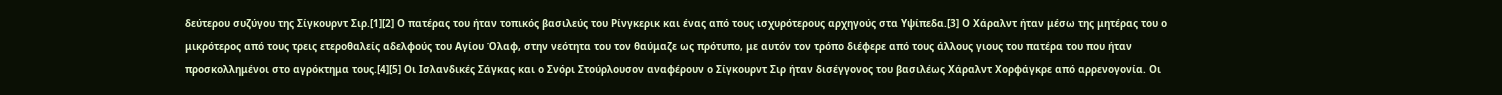δεύτερου συζύγου της Σίγκουρντ Σιρ.[1][2] Ο πατέρας του ήταν τοπικός βασιλεύς του Ρίνγκερικ και ένας από τους ισχυρότερους αρχηγούς στα Υψίπεδα.[3] Ο Χάραλντ ήταν μέσω της μητέρας του ο μικρότερος από τους τρεις ετεροθαλείς αδελφούς του Αγίου Όλαφ, στην νεότητα του τον θαύμαζε ως πρότυπο, με αυτόν τον τρόπο διέφερε από τους άλλους γιους του πατέρα του που ήταν προσκολλημένοι στο αγρόκτημα τους.[4][5] Οι Ισλανδικές Σάγκας και ο Σνόρι Στούρλουσον αναφέρουν ο Σίγκουρντ Σιρ ήταν δισέγγονος του βασιλέως Χάραλντ Χορφάγκρε από αρρενογονία. Οι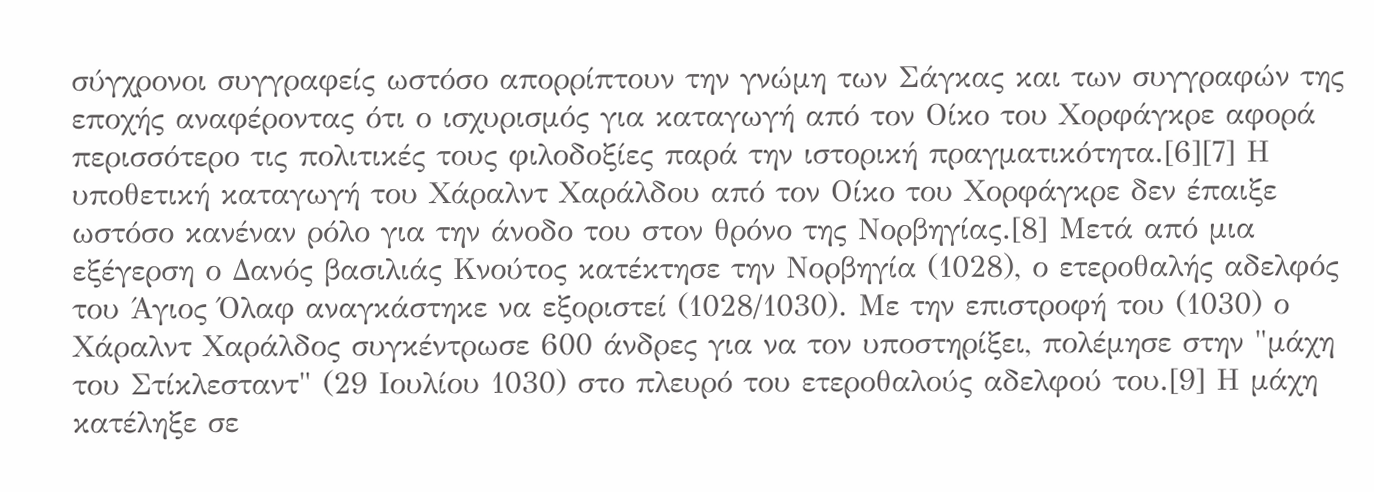σύγχρονοι συγγραφείς ωστόσο απορρίπτουν την γνώμη των Σάγκας και των συγγραφών της εποχής αναφέροντας ότι ο ισχυρισμός για καταγωγή από τον Οίκο του Χορφάγκρε αφορά περισσότερο τις πολιτικές τους φιλοδοξίες παρά την ιστορική πραγματικότητα.[6][7] Η υποθετική καταγωγή του Χάραλντ Χαράλδου από τον Οίκο του Χορφάγκρε δεν έπαιξε ωστόσο κανέναν ρόλο για την άνοδο του στον θρόνο της Νορβηγίας.[8] Μετά από μια εξέγερση ο Δανός βασιλιάς Κνούτος κατέκτησε την Νορβηγία (1028), ο ετεροθαλής αδελφός του Άγιος Όλαφ αναγκάστηκε να εξοριστεί (1028/1030). Με την επιστροφή του (1030) ο Χάραλντ Χαράλδος συγκέντρωσε 600 άνδρες για να τον υποστηρίξει, πολέμησε στην "μάχη του Στίκλεσταντ" (29 Ιουλίου 1030) στο πλευρό του ετεροθαλούς αδελφού του.[9] Η μάχη κατέληξε σε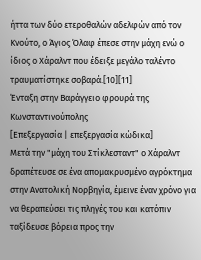ήττα των δύο ετεροθαλών αδελφών από τον Κνούτο, ο Άγιος Όλαφ έπεσε στην μάχη ενώ ο ίδιος ο Χάραλντ που έδειξε μεγάλο ταλέντο τραυματίστηκε σοβαρά.[10][11]
Ένταξη στην Βαράγγειο φρουρά της Κωνσταντινούπολης
[Επεξεργασία | επεξεργασία κώδικα]
Μετά την "μάχη του Στίκλεσταντ" ο Χάραλντ δραπέτευσε σε ένα απομακρυσμένο αγρόκτημα στην Ανατολική Νορβηγία, έμεινε έναν χρόνο για να θεραπεύσει τις πληγές του και κατόπιν ταξίδευσε βόρεια προς την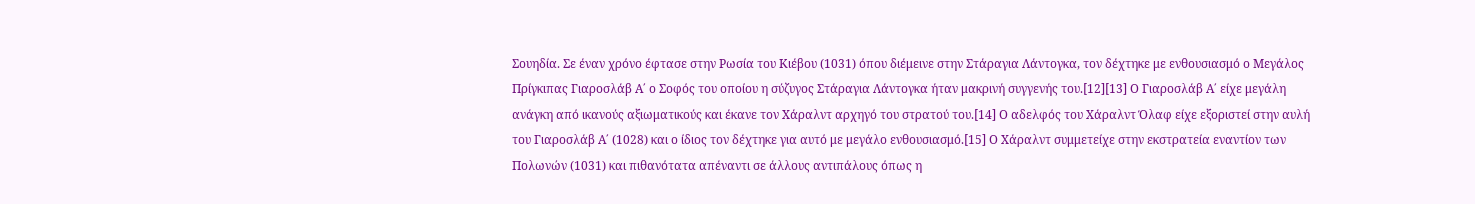Σουηδία. Σε έναν χρόνο έφτασε στην Ρωσία του Κιέβου (1031) όπου διέμεινε στην Στάραγια Λάντογκα, τον δέχτηκε με ενθουσιασμό ο Μεγάλος Πρίγκιπας Γιαροσλάβ Α΄ ο Σοφός του οποίου η σύζυγος Στάραγια Λάντογκα ήταν μακρινή συγγενής του.[12][13] Ο Γιαροσλάβ Α΄ είχε μεγάλη ανάγκη από ικανούς αξιωματικούς και έκανε τον Χάραλντ αρχηγό του στρατού του.[14] Ο αδελφός του Χάραλντ Όλαφ είχε εξοριστεί στην αυλή του Γιαροσλάβ Α΄ (1028) και ο ίδιος τον δέχτηκε για αυτό με μεγάλο ενθουσιασμό.[15] Ο Χάραλντ συμμετείχε στην εκστρατεία εναντίον των Πολωνών (1031) και πιθανότατα απέναντι σε άλλους αντιπάλους όπως η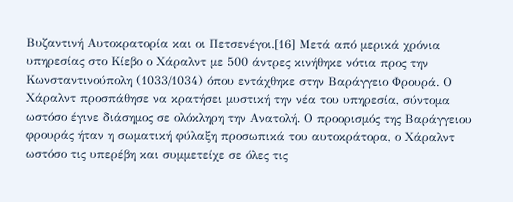Βυζαντινή Αυτοκρατορία και οι Πετσενέγοι.[16] Μετά από μερικά χρόνια υπηρεσίας στο Κίεβο ο Χάραλντ με 500 άντρες κινήθηκε νότια προς την Κωνσταντινούπολη (1033/1034) όπου εντάχθηκε στην Βαράγγειο Φρουρά. Ο Χάραλντ προσπάθησε να κρατήσει μυστική την νέα του υπηρεσία, σύντομα ωστόσο έγινε διάσημος σε ολόκληρη την Ανατολή. Ο προορισμός της Βαράγγειου φρουράς ήταν η σωματική φύλαξη προσωπικά του αυτοκράτορα, ο Χάραλντ ωστόσο τις υπερέβη και συμμετείχε σε όλες τις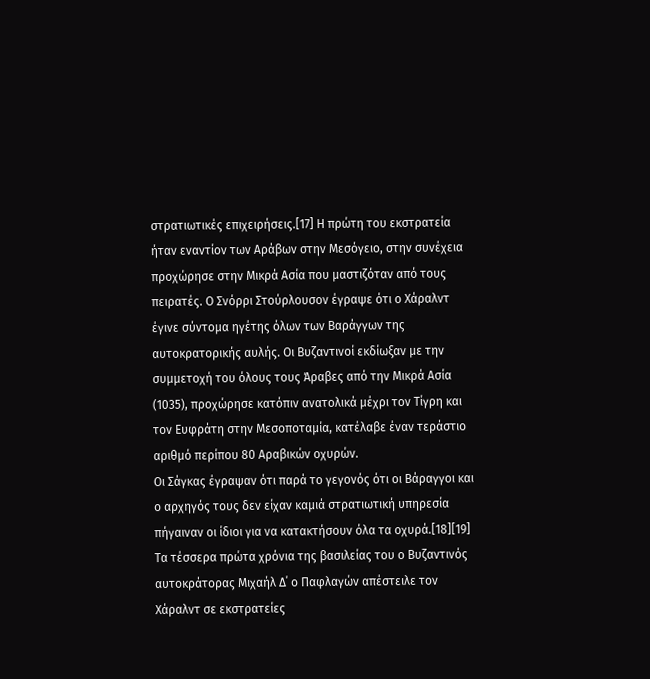στρατιωτικές επιχειρήσεις.[17] Η πρώτη του εκστρατεία ήταν εναντίον των Αράβων στην Μεσόγειο, στην συνέχεια προχώρησε στην Μικρά Ασία που μαστιζόταν από τους πειρατές. Ο Σνόρρι Στούρλουσον έγραψε ότι ο Χάραλντ έγινε σύντομα ηγέτης όλων των Βαράγγων της αυτοκρατορικής αυλής. Οι Βυζαντινοί εκδίωξαν με την συμμετοχή του όλους τους Άραβες από την Μικρά Ασία (1035), προχώρησε κατόπιν ανατολικά μέχρι τον Τίγρη και τον Ευφράτη στην Μεσοποταμία, κατέλαβε έναν τεράστιο αριθμό περίπου 80 Αραβικών οχυρών.
Οι Σάγκας έγραψαν ότι παρά το γεγονός ότι οι Βάραγγοι και ο αρχηγός τους δεν είχαν καμιά στρατιωτική υπηρεσία πήγαιναν οι ίδιοι για να κατακτήσουν όλα τα οχυρά.[18][19] Τα τέσσερα πρώτα χρόνια της βασιλείας του ο Βυζαντινός αυτοκράτορας Μιχαήλ Δ΄ ο Παφλαγών απέστειλε τον Χάραλντ σε εκστρατείες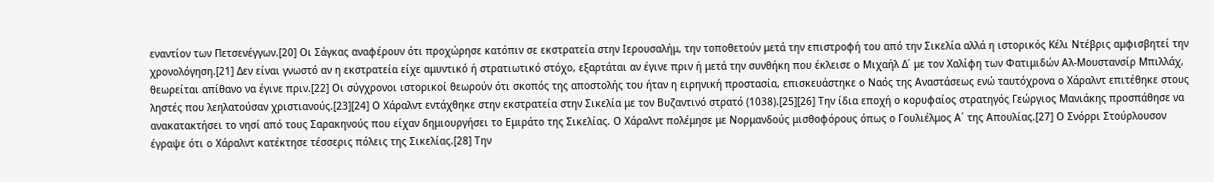εναντίον των Πετσενέγγων.[20] Οι Σάγκας αναφέρουν ότι προχώρησε κατόπιν σε εκστρατεία στην Ιερουσαλήμ, την τοποθετούν μετά την επιστροφή του από την Σικελία αλλά η ιστορικός Κέλι Ντέβρις αμφισβητεί την χρονολόγηση.[21] Δεν είναι γνωστό αν η εκστρατεία είχε αμυντικό ή στρατιωτικό στόχο, εξαρτάται αν έγινε πριν ή μετά την συνθήκη που έκλεισε ο Μιχαήλ Δ΄ με τον Χαλίφη των Φατιμιδών Αλ-Μουστανσίρ Μπιλλάχ, θεωρείται απίθανο να έγινε πριν.[22] Οι σύγχρονοι ιστορικοί θεωρούν ότι σκοπός της αποστολής του ήταν η ειρηνική προστασία, επισκευάστηκε ο Ναός της Αναστάσεως ενώ ταυτόχρονα ο Χάραλντ επιτέθηκε στους ληστές που λεηλατούσαν χριστιανούς.[23][24] Ο Χάραλντ εντάχθηκε στην εκστρατεία στην Σικελία με τον Βυζαντινό στρατό (1038).[25][26] Την ίδια εποχή ο κορυφαίος στρατηγός Γεώργιος Μανιάκης προσπάθησε να ανακατακτήσει το νησί από τους Σαρακηνούς που είχαν δημιουργήσει το Εμιράτο της Σικελίας. Ο Χάραλντ πολέμησε με Νορμανδούς μισθοφόρους όπως ο Γουλιέλμος Α΄ της Απουλίας.[27] Ο Σνόρρι Στούρλουσον έγραψε ότι ο Χάραλντ κατέκτησε τέσσερις πόλεις της Σικελίας.[28] Την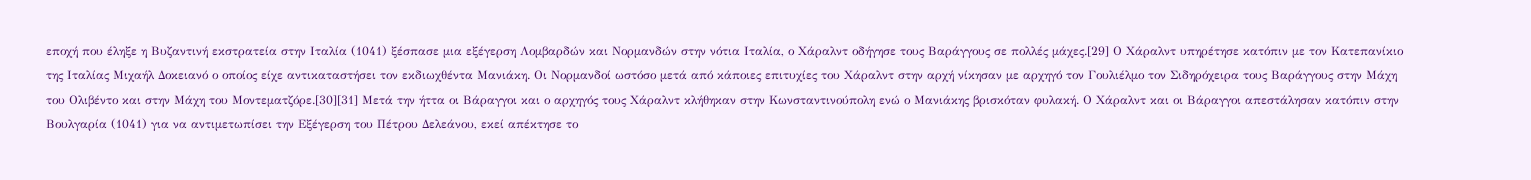εποχή που έληξε η Βυζαντινή εκστρατεία στην Ιταλία (1041) ξέσπασε μια εξέγερση Λομβαρδών και Νορμανδών στην νότια Ιταλία, ο Χάραλντ οδήγησε τους Βαράγγους σε πολλές μάχες.[29] Ο Χάραλντ υπηρέτησε κατόπιν με τον Κατεπανίκιο της Ιταλίας Μιχαήλ Δοκειανό ο οποίος είχε αντικαταστήσει τον εκδιωχθέντα Μανιάκη. Οι Νορμανδοί ωστόσο μετά από κάποιες επιτυχίες του Χάραλντ στην αρχή νίκησαν με αρχηγό τον Γουλιέλμο τον Σιδηρόχειρα τους Βαράγγους στην Μάχη του Ολιβέντο και στην Μάχη του Μοντεματζόρε.[30][31] Μετά την ήττα οι Βάραγγοι και ο αρχηγός τους Χάραλντ κλήθηκαν στην Κωνσταντινούπολη ενώ ο Μανιάκης βρισκόταν φυλακή. Ο Χάραλντ και οι Βάραγγοι απεστάλησαν κατόπιν στην Βουλγαρία (1041) για να αντιμετωπίσει την Εξέγερση του Πέτρου Δελεάνου, εκεί απέκτησε το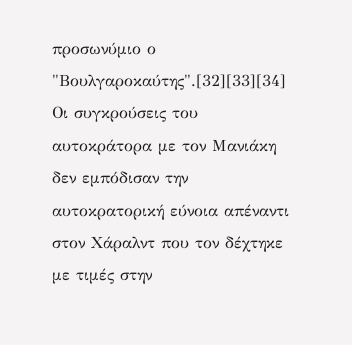προσωνύμιο ο "Βουλγαροκαύτης".[32][33][34] Οι συγκρούσεις του αυτοκράτορα με τον Μανιάκη δεν εμπόδισαν την αυτοκρατορική εύνοια απέναντι στον Χάραλντ που τον δέχτηκε με τιμές στην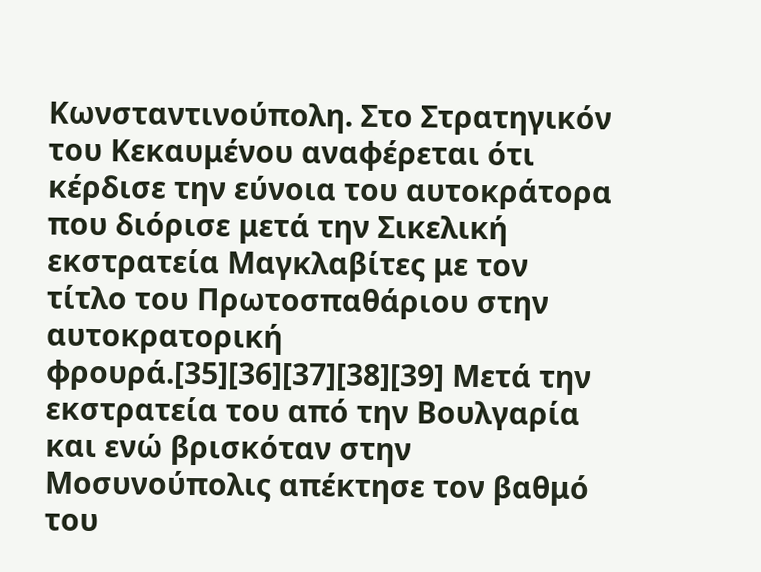Κωνσταντινούπολη. Στο Στρατηγικόν του Κεκαυμένου αναφέρεται ότι κέρδισε την εύνοια του αυτοκράτορα που διόρισε μετά την Σικελική εκστρατεία Μαγκλαβίτες με τον τίτλο του Πρωτοσπαθάριου στην αυτοκρατορική φρουρά.[35][36][37][38][39] Μετά την εκστρατεία του από την Βουλγαρία και ενώ βρισκόταν στην Μοσυνούπολις απέκτησε τον βαθμό του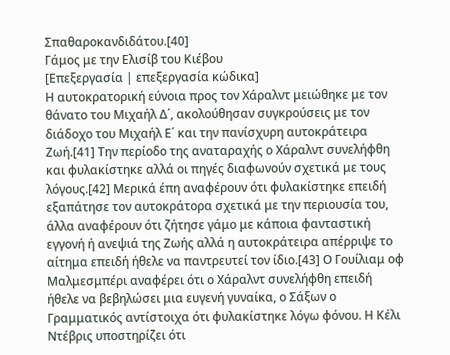Σπαθαροκανδιδάτου.[40]
Γάμος με την Ελισίβ του Κιέβου
[Επεξεργασία | επεξεργασία κώδικα]
Η αυτοκρατορική εύνοια προς τον Χάραλντ μειώθηκε με τον θάνατο του Μιχαήλ Δ΄, ακολούθησαν συγκρούσεις με τον διάδοχο του Μιχαήλ Ε΄ και την πανίσχυρη αυτοκράτειρα Ζωή.[41] Την περίοδο της αναταραχής ο Χάραλντ συνελήφθη και φυλακίστηκε αλλά οι πηγές διαφωνούν σχετικά με τους λόγους.[42] Μερικά έπη αναφέρουν ότι φυλακίστηκε επειδή εξαπάτησε τον αυτοκράτορα σχετικά με την περιουσία του, άλλα αναφέρουν ότι ζήτησε γάμο με κάποια φανταστική εγγονή ή ανεψιά της Ζωής αλλά η αυτοκράτειρα απέρριψε το αίτημα επειδή ήθελε να παντρευτεί τον ίδιο.[43] Ο Γουίλιαμ οφ Μαλμεσμπέρι αναφέρει ότι ο Χάραλντ συνελήφθη επειδή ήθελε να βεβηλώσει μια ευγενή γυναίκα, ο Σάξων ο Γραμματικός αντίστοιχα ότι φυλακίστηκε λόγω φόνου. Η Κέλι Ντέβρις υποστηρίζει ότι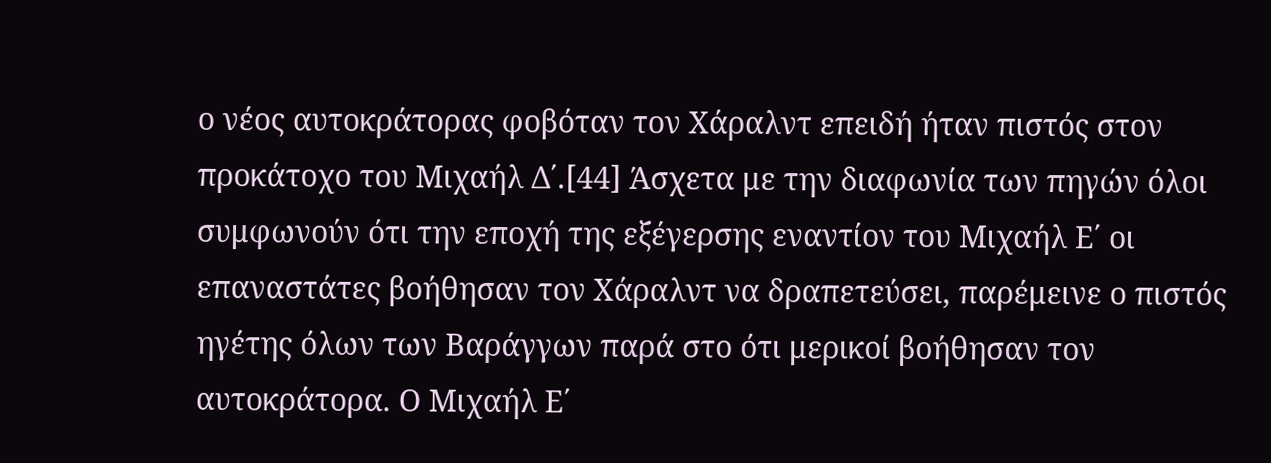ο νέος αυτοκράτορας φοβόταν τον Χάραλντ επειδή ήταν πιστός στον προκάτοχο του Μιχαήλ Δ΄.[44] Άσχετα με την διαφωνία των πηγών όλοι συμφωνούν ότι την εποχή της εξέγερσης εναντίον του Μιχαήλ Ε΄ οι επαναστάτες βοήθησαν τον Χάραλντ να δραπετεύσει, παρέμεινε ο πιστός ηγέτης όλων των Βαράγγων παρά στο ότι μερικοί βοήθησαν τον αυτοκράτορα. Ο Μιχαήλ Ε΄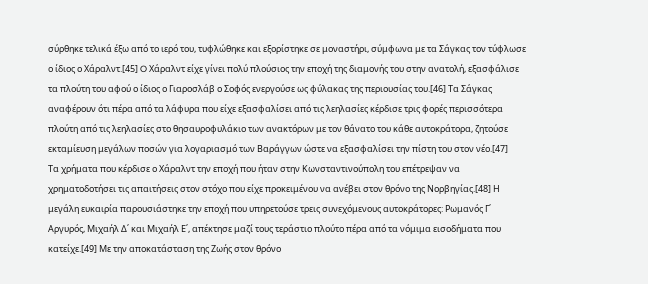σύρθηκε τελικά έξω από το ιερό του, τυφλώθηκε και εξορίστηκε σε μοναστήρι, σύμφωνα με τα Σάγκας τον τύφλωσε ο ίδιος ο Χάραλντ.[45] O Χάραλντ είχε γίνει πολύ πλούσιος την εποχή της διαμονής του στην ανατολή, εξασφάλισε τα πλούτη του αφού ο ίδιος ο Γιαροσλάβ ο Σοφός ενεργούσε ως φύλακας της περιουσίας του.[46] Τα Σάγκας αναφέρουν ότι πέρα από τα λάφυρα που είχε εξασφαλίσει από τις λεηλασίες κέρδισε τρις φορές περισσότερα πλούτη από τις λεηλασίες στο θησαυροφυλάκιο των ανακτόρων με τον θάνατο του κάθε αυτοκράτορα, ζητούσε εκταμίευση μεγάλων ποσών για λογαριασμό των Βαράγγων ώστε να εξασφαλίσει την πίστη του στον νέο.[47]
Τα χρήματα που κέρδισε ο Χάραλντ την εποχή που ήταν στην Κωνσταντινούπολη του επέτρεψαν να χρηματοδοτήσει τις απαιτήσεις στον στόχο που είχε προκειμένου να ανέβει στον θρόνο της Νορβηγίας.[48] Η μεγάλη ευκαιρία παρουσιάστηκε την εποχή που υπηρετούσε τρεις συνεχόμενους αυτοκράτορες: Ρωμανός Γ΄ Αργυρός, Μιχαήλ Δ΄ και Μιχαήλ Ε΄, απέκτησε μαζί τους τεράστιο πλούτο πέρα από τα νόμιμα εισοδήματα που κατείχε.[49] Με την αποκατάσταση της Ζωής στον θρόνο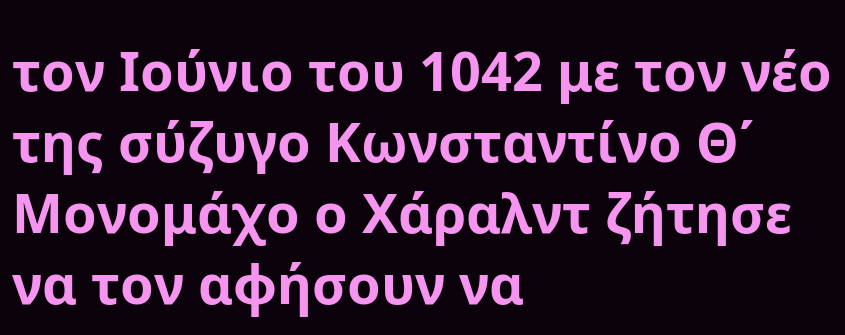τον Ιούνιο του 1042 με τον νέο της σύζυγο Κωνσταντίνο Θ΄ Μονομάχο ο Χάραλντ ζήτησε να τον αφήσουν να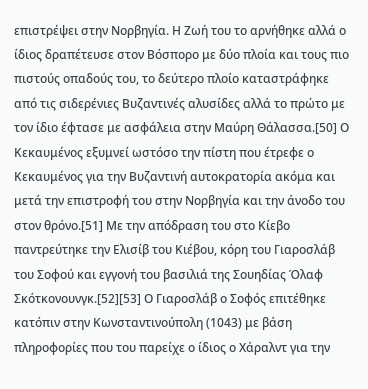επιστρέψει στην Νορβηγία. Η Ζωή του το αρνήθηκε αλλά ο ίδιος δραπέτευσε στον Βόσπορο με δύο πλοία και τους πιο πιστούς οπαδούς του, το δεύτερο πλοίο καταστράφηκε από τις σιδερένιες Βυζαντινές αλυσίδες αλλά το πρώτο με τον ίδιο έφτασε με ασφάλεια στην Μαύρη Θάλασσα.[50] Ο Κεκαυμένος εξυμνεί ωστόσο την πίστη που έτρεφε ο Κεκαυμένος για την Βυζαντινή αυτοκρατορία ακόμα και μετά την επιστροφή του στην Νορβηγία και την άνοδο του στον θρόνο.[51] Με την απόδραση του στο Κίεβο παντρεύτηκε την Ελισίβ του Κιέβου, κόρη του Γιαροσλάβ του Σοφού και εγγονή του βασιλιά της Σουηδίας Όλαφ Σκότκονουνγκ.[52][53] Ο Γιαροσλάβ ο Σοφός επιτέθηκε κατόπιν στην Κωνσταντινούπολη (1043) με βάση πληροφορίες που του παρείχε ο ίδιος ο Χάραλντ για την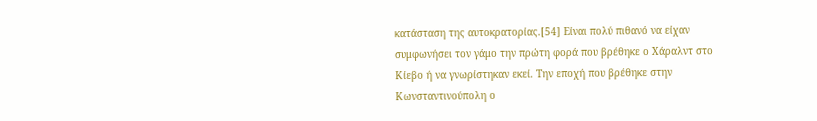κατάσταση της αυτοκρατορίας.[54] Είναι πολύ πιθανό να είχαν συμφωνήσει τον γάμο την πρώτη φορά που βρέθηκε ο Χάραλντ στο Κίεβο ή να γνωρίστηκαν εκεί. Την εποχή που βρέθηκε στην Κωνσταντινούπολη ο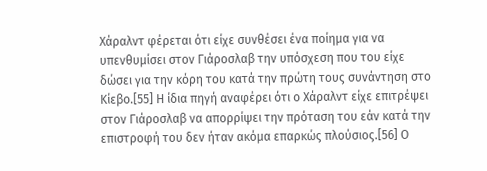Χάραλντ φέρεται ότι είχε συνθέσει ένα ποίημα για να υπενθυμίσει στον Γιάροσλαβ την υπόσχεση που του είχε δώσει για την κόρη του κατά την πρώτη τους συνάντηση στο Κίεβο.[55] Η ίδια πηγή αναφέρει ότι ο Χάραλντ είχε επιτρέψει στον Γιάροσλαβ να απορρίψει την πρόταση του εάν κατά την επιστροφή του δεν ήταν ακόμα επαρκώς πλούσιος.[56] Ο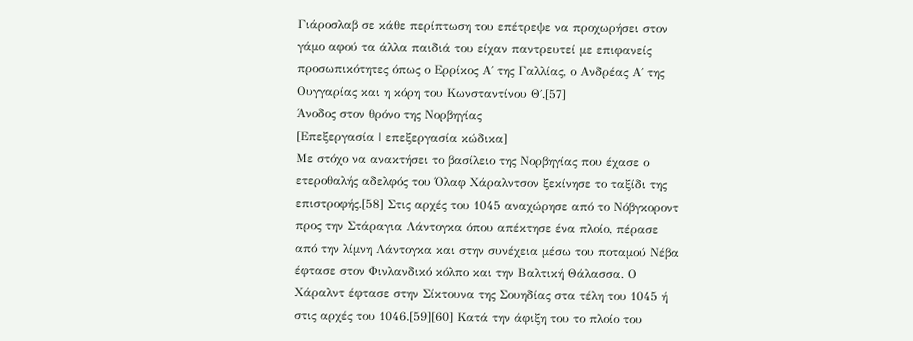Γιάροσλαβ σε κάθε περίπτωση του επέτρεψε να προχωρήσει στον γάμο αφού τα άλλα παιδιά του είχαν παντρευτεί με επιφανείς προσωπικότητες όπως ο Ερρίκος Α΄ της Γαλλίας, ο Ανδρέας Α΄ της Ουγγαρίας και η κόρη του Κωνσταντίνου Θ΄.[57]
Άνοδος στον θρόνο της Νορβηγίας
[Επεξεργασία | επεξεργασία κώδικα]
Με στόχο να ανακτήσει το βασίλειο της Νορβηγίας που έχασε ο ετεροθαλής αδελφός του Όλαφ Χάραλντσον ξεκίνησε το ταξίδι της επιστροφής.[58] Στις αρχές του 1045 αναχώρησε από το Νόβγκοροντ προς την Στάραγια Λάντογκα όπου απέκτησε ένα πλοίο, πέρασε από την λίμνη Λάντογκα και στην συνέχεια μέσω του ποταμού Νέβα έφτασε στον Φινλανδικό κόλπο και την Βαλτική Θάλασσα. Ο Χάραλντ έφτασε στην Σίκτουνα της Σουηδίας στα τέλη του 1045 ή στις αρχές του 1046.[59][60] Κατά την άφιξη του το πλοίο του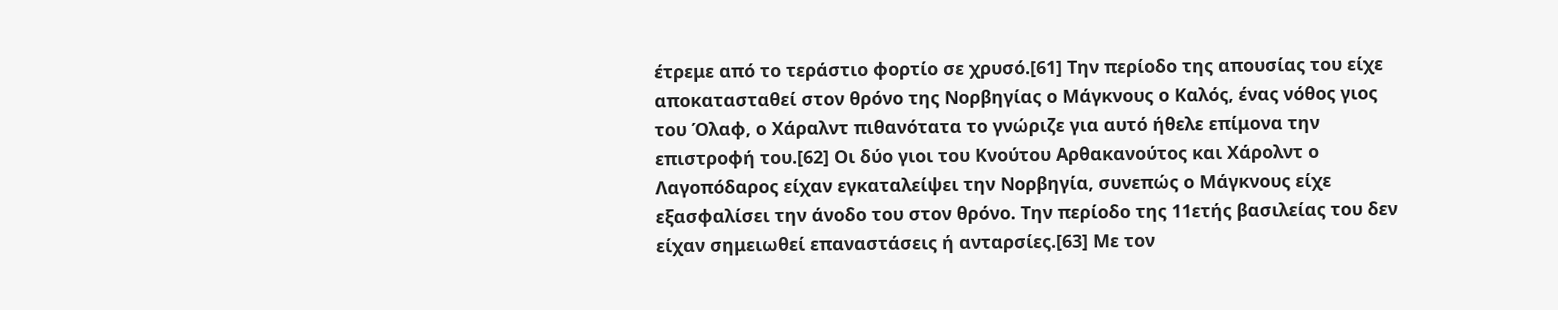έτρεμε από το τεράστιο φορτίο σε χρυσό.[61] Την περίοδο της απουσίας του είχε αποκατασταθεί στον θρόνο της Νορβηγίας ο Μάγκνους ο Καλός, ένας νόθος γιος του Όλαφ, ο Χάραλντ πιθανότατα το γνώριζε για αυτό ήθελε επίμονα την επιστροφή του.[62] Οι δύο γιοι του Κνούτου Αρθακανούτος και Χάρολντ ο Λαγοπόδαρος είχαν εγκαταλείψει την Νορβηγία, συνεπώς ο Μάγκνους είχε εξασφαλίσει την άνοδο του στον θρόνο. Την περίοδο της 11ετής βασιλείας του δεν είχαν σημειωθεί επαναστάσεις ή ανταρσίες.[63] Με τον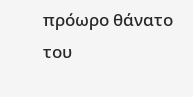πρόωρο θάνατο του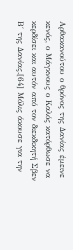Αρθακανούτου ο θρόνος της Δανίας έμεινε κενός, ο Μάγκνους ο Καλός κατόρθωσε να κερδίσει και αυτόν από τον διεκδικητή Σβεν Β΄ της Δανίας.[64] Μόλις άκουσε για την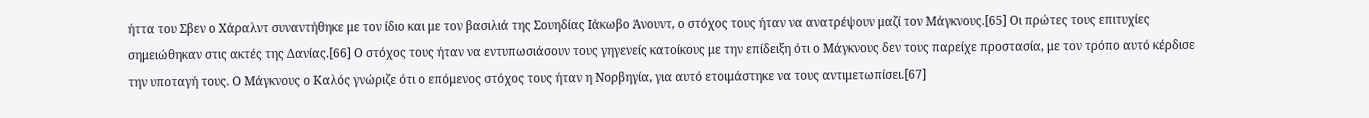ήττα του Σβεν ο Χάραλντ συναντήθηκε με τον ίδιο και με τον βασιλιά της Σουηδίας Ιάκωβο Άνουντ, ο στόχος τους ήταν να ανατρέψουν μαζί τον Μάγκνους.[65] Οι πρώτες τους επιτυχίες σημειώθηκαν στις ακτές της Δανίας.[66] Ο στόχος τους ήταν να εντυπωσιάσουν τους γηγενείς κατοίκους με την επίδειξη ότι ο Μάγκνους δεν τους παρείχε προστασία, με τον τρόπο αυτό κέρδισε την υποταγή τους. Ο Μάγκνους ο Καλός γνώριζε ότι ο επόμενος στόχος τους ήταν η Νορβηγία, για αυτό ετοιμάστηκε να τους αντιμετωπίσει.[67]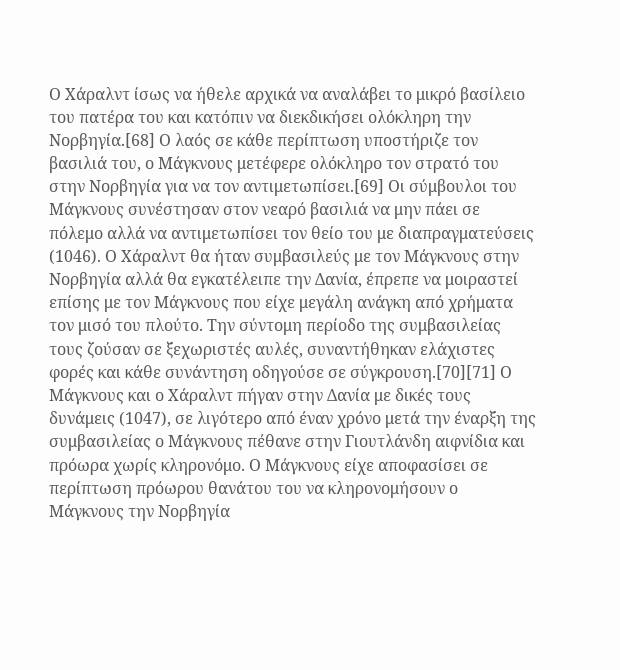Ο Χάραλντ ίσως να ήθελε αρχικά να αναλάβει το μικρό βασίλειο του πατέρα του και κατόπιν να διεκδικήσει ολόκληρη την Νορβηγία.[68] Ο λαός σε κάθε περίπτωση υποστήριζε τον βασιλιά του, ο Μάγκνους μετέφερε ολόκληρο τον στρατό του στην Νορβηγία για να τον αντιμετωπίσει.[69] Οι σύμβουλοι του Μάγκνους συνέστησαν στον νεαρό βασιλιά να μην πάει σε πόλεμο αλλά να αντιμετωπίσει τον θείο του με διαπραγματεύσεις (1046). Ο Χάραλντ θα ήταν συμβασιλεύς με τον Μάγκνους στην Νορβηγία αλλά θα εγκατέλειπε την Δανία, έπρεπε να μοιραστεί επίσης με τον Μάγκνους που είχε μεγάλη ανάγκη από χρήματα τον μισό του πλούτο. Την σύντομη περίοδο της συμβασιλείας τους ζούσαν σε ξεχωριστές αυλές, συναντήθηκαν ελάχιστες φορές και κάθε συνάντηση οδηγούσε σε σύγκρουση.[70][71] Ο Μάγκνους και ο Χάραλντ πήγαν στην Δανία με δικές τους δυνάμεις (1047), σε λιγότερο από έναν χρόνο μετά την έναρξη της συμβασιλείας ο Μάγκνους πέθανε στην Γιουτλάνδη αιφνίδια και πρόωρα χωρίς κληρονόμο. Ο Μάγκνους είχε αποφασίσει σε περίπτωση πρόωρου θανάτου του να κληρονομήσουν ο Μάγκνους την Νορβηγία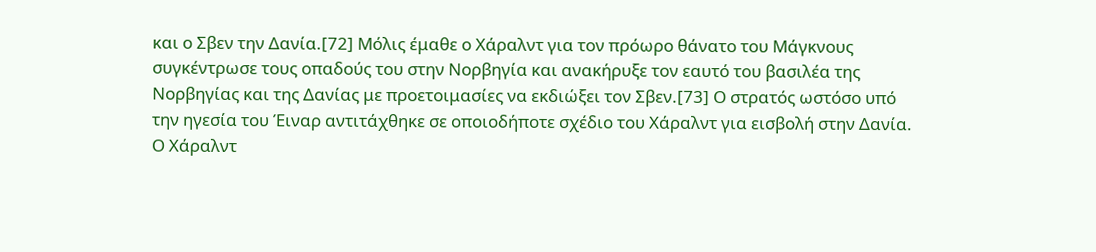και ο Σβεν την Δανία.[72] Μόλις έμαθε ο Χάραλντ για τον πρόωρο θάνατο του Μάγκνους συγκέντρωσε τους οπαδούς του στην Νορβηγία και ανακήρυξε τον εαυτό του βασιλέα της Νορβηγίας και της Δανίας με προετοιμασίες να εκδιώξει τον Σβεν.[73] Ο στρατός ωστόσο υπό την ηγεσία του Έιναρ αντιτάχθηκε σε οποιοδήποτε σχέδιο του Χάραλντ για εισβολή στην Δανία. Ο Χάραλντ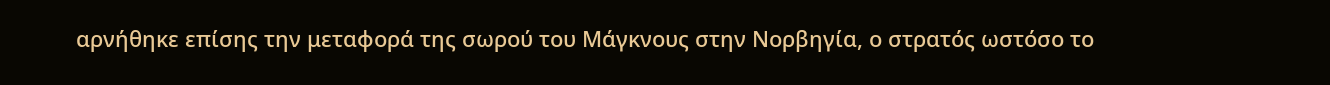αρνήθηκε επίσης την μεταφορά της σωρού του Μάγκνους στην Νορβηγία, ο στρατός ωστόσο το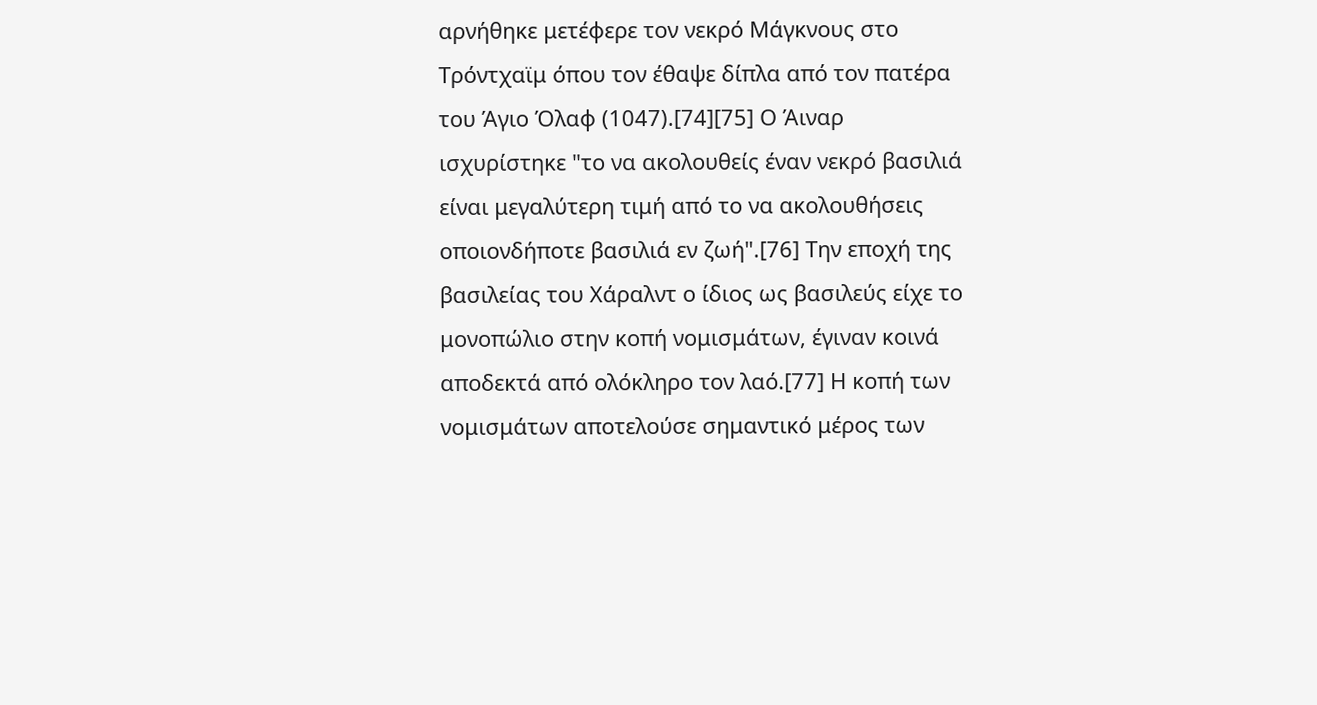αρνήθηκε μετέφερε τον νεκρό Μάγκνους στο Τρόντχαϊμ όπου τον έθαψε δίπλα από τον πατέρα του Άγιο Όλαφ (1047).[74][75] Ο Άιναρ ισχυρίστηκε "το να ακολουθείς έναν νεκρό βασιλιά είναι μεγαλύτερη τιμή από το να ακολουθήσεις οποιονδήποτε βασιλιά εν ζωή".[76] Την εποχή της βασιλείας του Χάραλντ ο ίδιος ως βασιλεύς είχε το μονοπώλιο στην κοπή νομισμάτων, έγιναν κοινά αποδεκτά από ολόκληρο τον λαό.[77] Η κοπή των νομισμάτων αποτελούσε σημαντικό μέρος των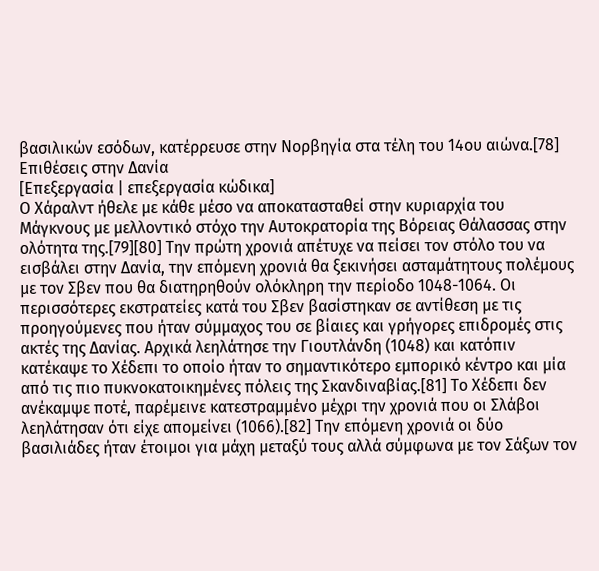βασιλικών εσόδων, κατέρρευσε στην Νορβηγία στα τέλη του 14ου αιώνα.[78]
Επιθέσεις στην Δανία
[Επεξεργασία | επεξεργασία κώδικα]
Ο Χάραλντ ήθελε με κάθε μέσο να αποκατασταθεί στην κυριαρχία του Μάγκνους με μελλοντικό στόχο την Αυτοκρατορία της Βόρειας Θάλασσας στην ολότητα της.[79][80] Την πρώτη χρονιά απέτυχε να πείσει τον στόλο του να εισβάλει στην Δανία, την επόμενη χρονιά θα ξεκινήσει ασταμάτητους πολέμους με τον Σβεν που θα διατηρηθούν ολόκληρη την περίοδο 1048-1064. Οι περισσότερες εκστρατείες κατά του Σβεν βασίστηκαν σε αντίθεση με τις προηγούμενες που ήταν σύμμαχος του σε βίαιες και γρήγορες επιδρομές στις ακτές της Δανίας. Αρχικά λεηλάτησε την Γιουτλάνδη (1048) και κατόπιν κατέκαψε το Χέδεπι το οποίο ήταν το σημαντικότερο εμπορικό κέντρο και μία από τις πιο πυκνοκατοικημένες πόλεις της Σκανδιναβίας.[81] Το Χέδεπι δεν ανέκαμψε ποτέ, παρέμεινε κατεστραμμένο μέχρι την χρονιά που οι Σλάβοι λεηλάτησαν ότι είχε απομείνει (1066).[82] Την επόμενη χρονιά οι δύο βασιλιάδες ήταν έτοιμοι για μάχη μεταξύ τους αλλά σύμφωνα με τον Σάξων τον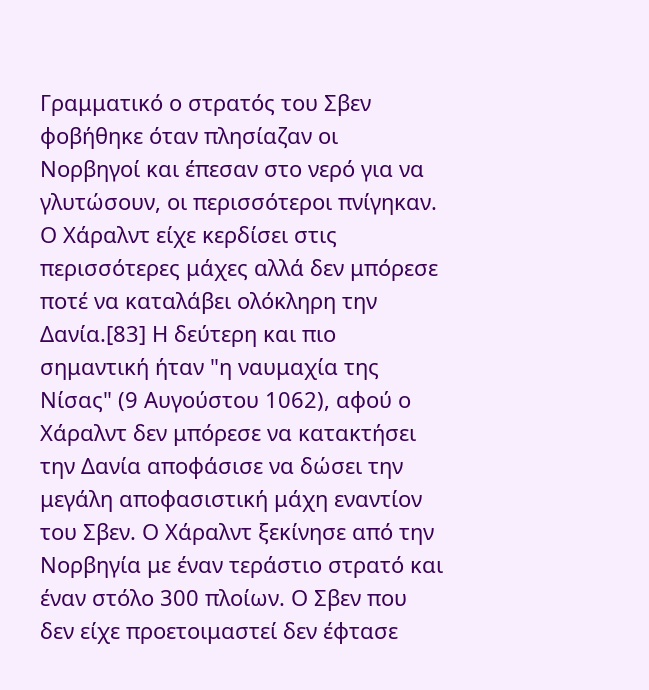Γραμματικό ο στρατός του Σβεν φοβήθηκε όταν πλησίαζαν οι Νορβηγοί και έπεσαν στο νερό για να γλυτώσουν, οι περισσότεροι πνίγηκαν. Ο Χάραλντ είχε κερδίσει στις περισσότερες μάχες αλλά δεν μπόρεσε ποτέ να καταλάβει ολόκληρη την Δανία.[83] Η δεύτερη και πιο σημαντική ήταν "η ναυμαχία της Νίσας" (9 Αυγούστου 1062), αφού ο Χάραλντ δεν μπόρεσε να κατακτήσει την Δανία αποφάσισε να δώσει την μεγάλη αποφασιστική μάχη εναντίον του Σβεν. Ο Χάραλντ ξεκίνησε από την Νορβηγία με έναν τεράστιο στρατό και έναν στόλο 300 πλοίων. Ο Σβεν που δεν είχε προετοιμαστεί δεν έφτασε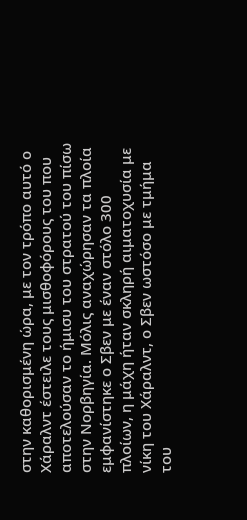στην καθορισμένη ώρα, με τον τρόπο αυτό ο Χάραλντ έστειλε τους μισθοφόρους του που αποτελούσαν το ήμισυ του στρατού του πίσω στην Νορβηγία. Μόλις αναχώρησαν τα πλοία εμφανίστηκε ο Σβεν με έναν στόλο 300 πλοίων, η μάχη ήταν σκληρή αιματοχυσία με νίκη του Χάραλντ, ο Σβεν ωστόσο με τμήμα του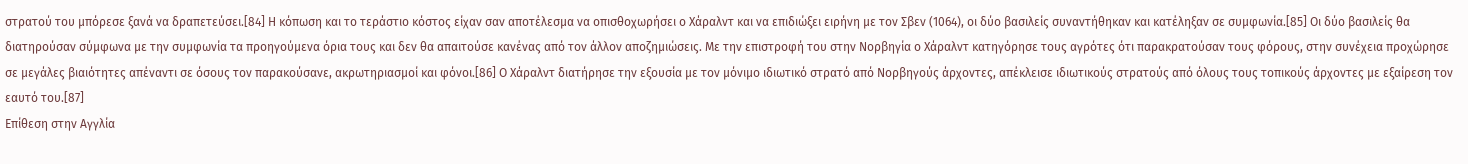στρατού του μπόρεσε ξανά να δραπετεύσει.[84] Η κόπωση και το τεράστιο κόστος είχαν σαν αποτέλεσμα να οπισθοχωρήσει ο Χάραλντ και να επιδιώξει ειρήνη με τον Σβεν (1064), οι δύο βασιλείς συναντήθηκαν και κατέληξαν σε συμφωνία.[85] Οι δύο βασιλείς θα διατηρούσαν σύμφωνα με την συμφωνία τα προηγούμενα όρια τους και δεν θα απαιτούσε κανένας από τον άλλον αποζημιώσεις. Με την επιστροφή του στην Νορβηγία ο Χάραλντ κατηγόρησε τους αγρότες ότι παρακρατούσαν τους φόρους, στην συνέχεια προχώρησε σε μεγάλες βιαιότητες απέναντι σε όσους τον παρακούσανε, ακρωτηριασμοί και φόνοι.[86] Ο Χάραλντ διατήρησε την εξουσία με τον μόνιμο ιδιωτικό στρατό από Νορβηγούς άρχοντες, απέκλεισε ιδιωτικούς στρατούς από όλους τους τοπικούς άρχοντες με εξαίρεση τον εαυτό του.[87]
Επίθεση στην Αγγλία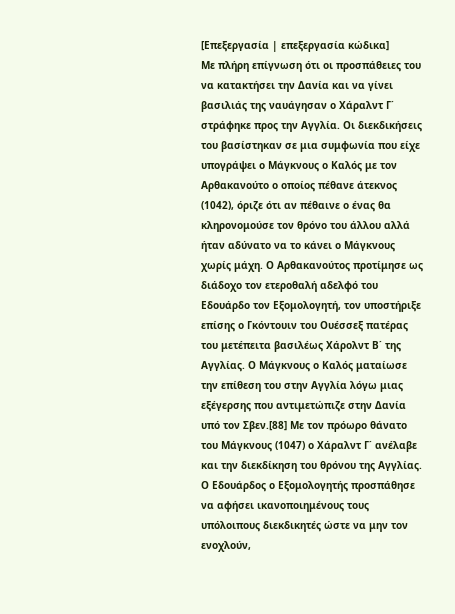[Επεξεργασία | επεξεργασία κώδικα]
Με πλήρη επίγνωση ότι οι προσπάθειες του να κατακτήσει την Δανία και να γίνει βασιλιάς της ναυάγησαν ο Χάραλντ Γ΄ στράφηκε προς την Αγγλία. Οι διεκδικήσεις του βασίστηκαν σε μια συμφωνία που είχε υπογράψει ο Μάγκνους ο Καλός με τον Αρθακανούτο ο οποίος πέθανε άτεκνος (1042), όριζε ότι αν πέθαινε ο ένας θα κληρονομούσε τον θρόνο του άλλου αλλά ήταν αδύνατο να το κάνει ο Μάγκνους χωρίς μάχη. Ο Αρθακανούτος προτίμησε ως διάδοχο τον ετεροθαλή αδελφό του Εδουάρδο τον Εξομολογητή, τον υποστήριξε επίσης ο Γκόντουιν του Ουέσσεξ πατέρας του μετέπειτα βασιλέως Χάρολντ Β΄ της Αγγλίας. Ο Μάγκνους ο Καλός ματαίωσε την επίθεση του στην Αγγλία λόγω μιας εξέγερσης που αντιμετώπιζε στην Δανία υπό τον Σβεν.[88] Με τον πρόωρο θάνατο του Μάγκνους (1047) ο Χάραλντ Γ΄ ανέλαβε και την διεκδίκηση του θρόνου της Αγγλίας. Ο Εδουάρδος ο Εξομολογητής προσπάθησε να αφήσει ικανοποιημένους τους υπόλοιπους διεκδικητές ώστε να μην τον ενοχλούν,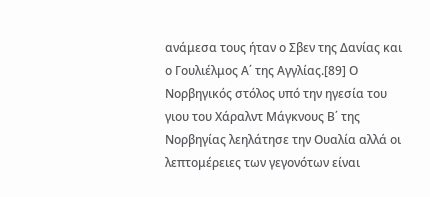ανάμεσα τους ήταν ο Σβεν της Δανίας και ο Γουλιέλμος Α΄ της Αγγλίας.[89] Ο Νορβηγικός στόλος υπό την ηγεσία του γιου του Χάραλντ Μάγκνους Β΄ της Νορβηγίας λεηλάτησε την Ουαλία αλλά οι λεπτομέρειες των γεγονότων είναι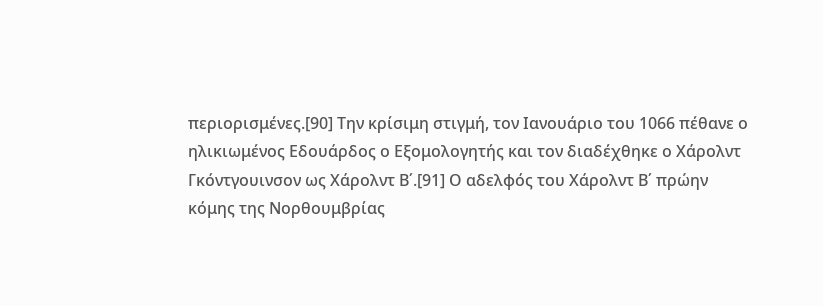περιορισμένες.[90] Την κρίσιμη στιγμή, τον Ιανουάριο του 1066 πέθανε ο ηλικιωμένος Εδουάρδος ο Εξομολογητής και τον διαδέχθηκε ο Χάρολντ Γκόντγουινσον ως Χάρολντ Β΄.[91] Ο αδελφός του Χάρολντ Β΄ πρώην κόμης της Νορθουμβρίας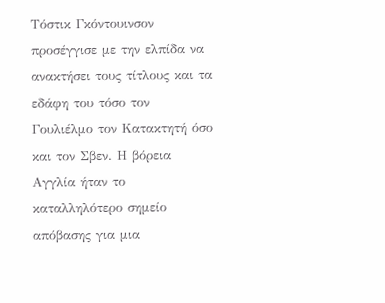Τόστικ Γκόντουινσον προσέγγισε με την ελπίδα να ανακτήσει τους τίτλους και τα εδάφη του τόσο τον Γουλιέλμο τον Κατακτητή όσο και τον Σβεν. Η βόρεια Αγγλία ήταν το καταλληλότερο σημείο απόβασης για μια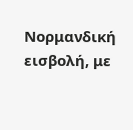Νορμανδική εισβολή, με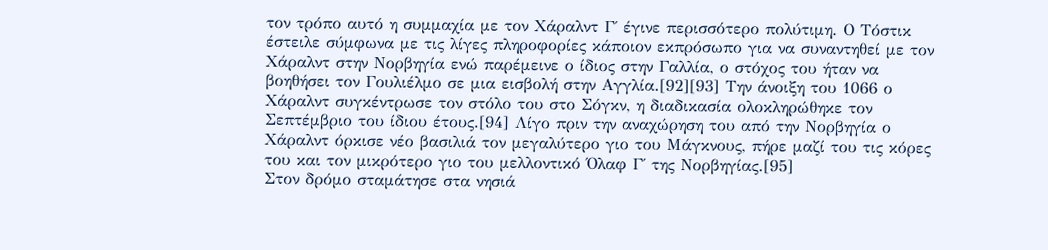τον τρόπο αυτό η συμμαχία με τον Χάραλντ Γ΄ έγινε περισσότερο πολύτιμη. Ο Τόστικ έστειλε σύμφωνα με τις λίγες πληροφορίες κάποιον εκπρόσωπο για να συναντηθεί με τον Χάραλντ στην Νορβηγία ενώ παρέμεινε ο ίδιος στην Γαλλία, ο στόχος του ήταν να βοηθήσει τον Γουλιέλμο σε μια εισβολή στην Αγγλία.[92][93] Την άνοιξη του 1066 ο Χάραλντ συγκέντρωσε τον στόλο του στο Σόγκν, η διαδικασία ολοκληρώθηκε τον Σεπτέμβριο του ίδιου έτους.[94] Λίγο πριν την αναχώρηση του από την Νορβηγία ο Χάραλντ όρκισε νέο βασιλιά τον μεγαλύτερο γιο του Μάγκνους, πήρε μαζί του τις κόρες του και τον μικρότερο γιο του μελλοντικό Όλαφ Γ΄ της Νορβηγίας.[95]
Στον δρόμο σταμάτησε στα νησιά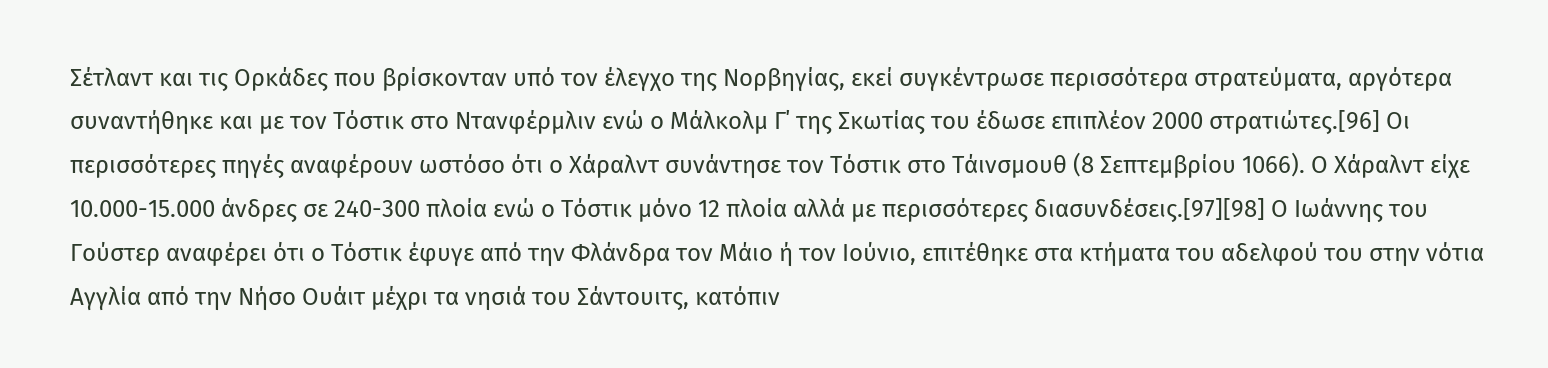Σέτλαντ και τις Ορκάδες που βρίσκονταν υπό τον έλεγχο της Νορβηγίας, εκεί συγκέντρωσε περισσότερα στρατεύματα, αργότερα συναντήθηκε και με τον Τόστικ στο Ντανφέρμλιν ενώ ο Μάλκολμ Γ΄ της Σκωτίας του έδωσε επιπλέον 2000 στρατιώτες.[96] Οι περισσότερες πηγές αναφέρουν ωστόσο ότι ο Χάραλντ συνάντησε τον Τόστικ στο Τάινσμουθ (8 Σεπτεμβρίου 1066). Ο Χάραλντ είχε 10.000-15.000 άνδρες σε 240-300 πλοία ενώ ο Τόστικ μόνο 12 πλοία αλλά με περισσότερες διασυνδέσεις.[97][98] Ο Ιωάννης του Γούστερ αναφέρει ότι ο Τόστικ έφυγε από την Φλάνδρα τον Μάιο ή τον Ιούνιο, επιτέθηκε στα κτήματα του αδελφού του στην νότια Αγγλία από την Νήσο Ουάιτ μέχρι τα νησιά του Σάντουιτς, κατόπιν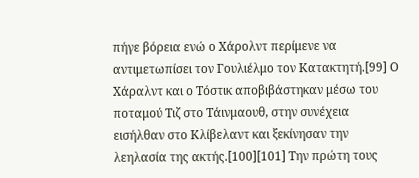πήγε βόρεια ενώ ο Χάρολντ περίμενε να αντιμετωπίσει τον Γουλιέλμο τον Κατακτητή.[99] Ο Χάραλντ και ο Τόστικ αποβιβάστηκαν μέσω του ποταμού Τιζ στο Τάινμαουθ, στην συνέχεια εισήλθαν στο Κλίβελαντ και ξεκίνησαν την λεηλασία της ακτής.[100][101] Την πρώτη τους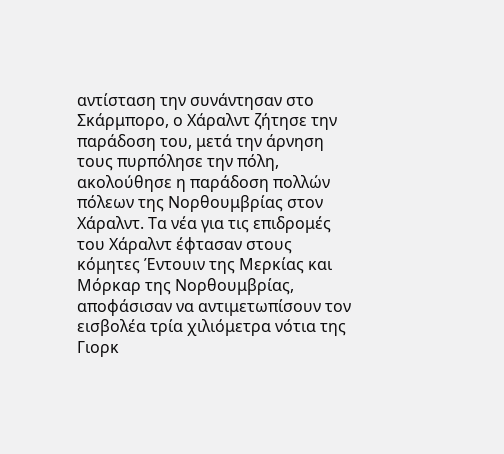αντίσταση την συνάντησαν στο Σκάρμπορο, ο Χάραλντ ζήτησε την παράδοση του, μετά την άρνηση τους πυρπόλησε την πόλη, ακολούθησε η παράδοση πολλών πόλεων της Νορθουμβρίας στον Χάραλντ. Τα νέα για τις επιδρομές του Χάραλντ έφτασαν στους κόμητες Έντουιν της Μερκίας και Μόρκαρ της Νορθουμβρίας, αποφάσισαν να αντιμετωπίσουν τον εισβολέα τρία χιλιόμετρα νότια της Γιορκ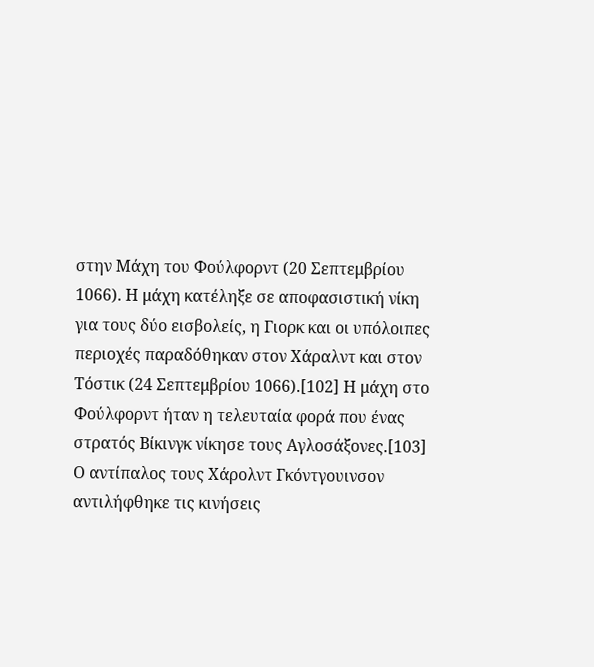στην Μάχη του Φούλφορντ (20 Σεπτεμβρίου 1066). Η μάχη κατέληξε σε αποφασιστική νίκη για τους δύο εισβολείς, η Γιορκ και οι υπόλοιπες περιοχές παραδόθηκαν στον Χάραλντ και στον Τόστικ (24 Σεπτεμβρίου 1066).[102] Η μάχη στο Φούλφορντ ήταν η τελευταία φορά που ένας στρατός Βίκινγκ νίκησε τους Αγλοσάξονες.[103] Ο αντίπαλος τους Χάρολντ Γκόντγουινσον αντιλήφθηκε τις κινήσεις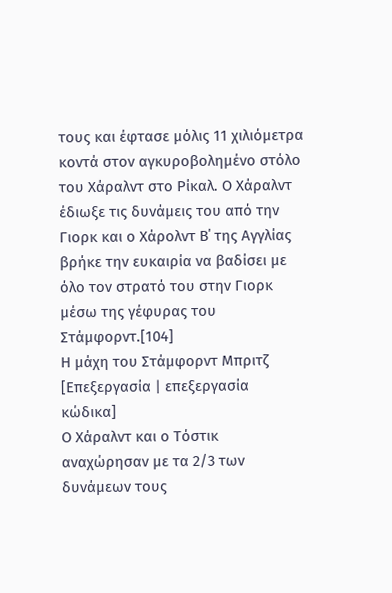τους και έφτασε μόλις 11 χιλιόμετρα κοντά στον αγκυροβολημένο στόλο του Χάραλντ στο Ρίκαλ. Ο Χάραλντ έδιωξε τις δυνάμεις του από την Γιορκ και ο Χάρολντ Β΄ της Αγγλίας βρήκε την ευκαιρία να βαδίσει με όλο τον στρατό του στην Γιορκ μέσω της γέφυρας του Στάμφορντ.[104]
Η μάχη του Στάμφορντ Μπριτζ
[Επεξεργασία | επεξεργασία κώδικα]
Ο Χάραλντ και ο Τόστικ αναχώρησαν με τα 2/3 των δυνάμεων τους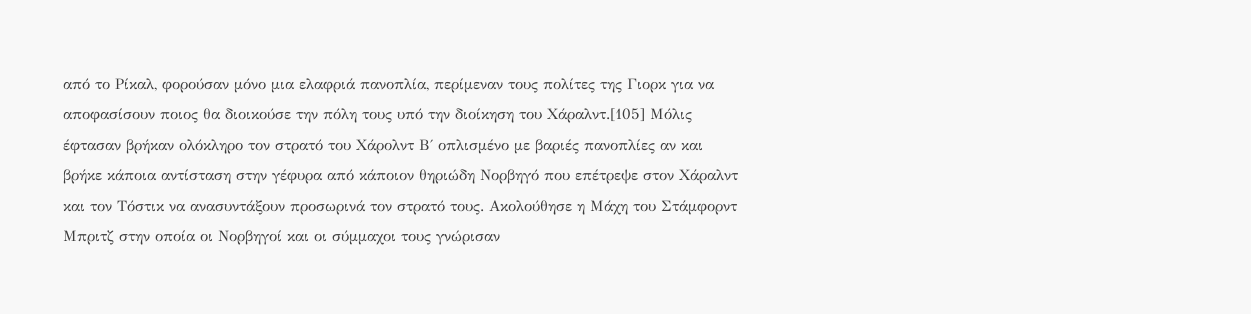από το Ρίκαλ, φορούσαν μόνο μια ελαφριά πανοπλία, περίμεναν τους πολίτες της Γιορκ για να αποφασίσουν ποιος θα διοικούσε την πόλη τους υπό την διοίκηση του Χάραλντ.[105] Μόλις έφτασαν βρήκαν ολόκληρο τον στρατό του Χάρολντ Β΄ οπλισμένο με βαριές πανοπλίες αν και βρήκε κάποια αντίσταση στην γέφυρα από κάποιον θηριώδη Νορβηγό που επέτρεψε στον Χάραλντ και τον Τόστικ να ανασυντάξουν προσωρινά τον στρατό τους. Ακολούθησε η Μάχη του Στάμφορντ Μπριτζ στην οποία οι Νορβηγοί και οι σύμμαχοι τους γνώρισαν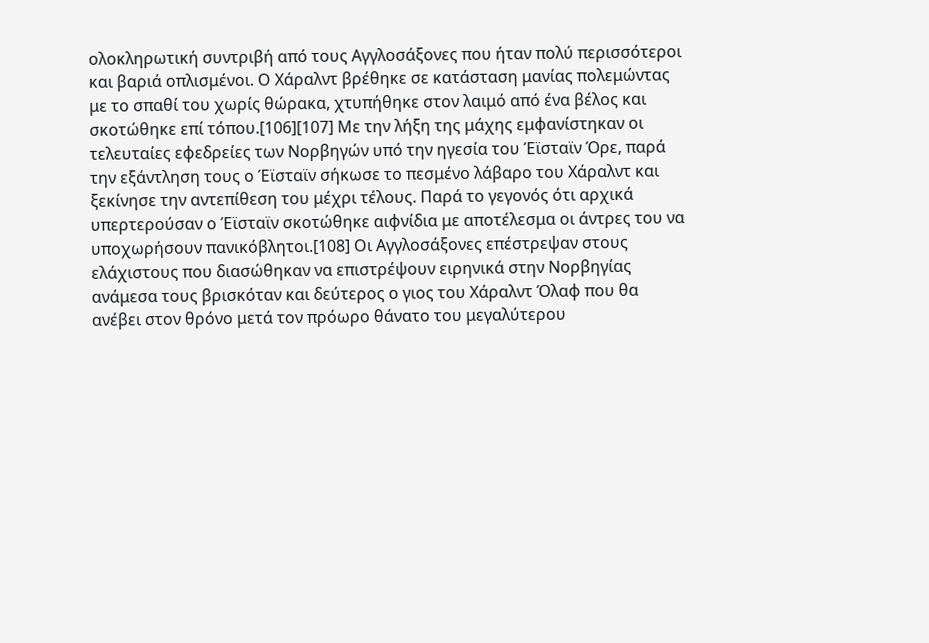ολοκληρωτική συντριβή από τους Αγγλοσάξονες που ήταν πολύ περισσότεροι και βαριά οπλισμένοι. Ο Χάραλντ βρέθηκε σε κατάσταση μανίας πολεμώντας με το σπαθί του χωρίς θώρακα, χτυπήθηκε στον λαιμό από ένα βέλος και σκοτώθηκε επί τόπου.[106][107] Με την λήξη της μάχης εμφανίστηκαν οι τελευταίες εφεδρείες των Νορβηγών υπό την ηγεσία του Έϊσταϊν Όρε, παρά την εξάντληση τους ο Έϊσταϊν σήκωσε το πεσμένο λάβαρο του Χάραλντ και ξεκίνησε την αντεπίθεση του μέχρι τέλους. Παρά το γεγονός ότι αρχικά υπερτερούσαν ο Έϊσταϊν σκοτώθηκε αιφνίδια με αποτέλεσμα οι άντρες του να υποχωρήσουν πανικόβλητοι.[108] Οι Αγγλοσάξονες επέστρεψαν στους ελάχιστους που διασώθηκαν να επιστρέψουν ειρηνικά στην Νορβηγίας ανάμεσα τους βρισκόταν και δεύτερος ο γιος του Χάραλντ Όλαφ που θα ανέβει στον θρόνο μετά τον πρόωρο θάνατο του μεγαλύτερου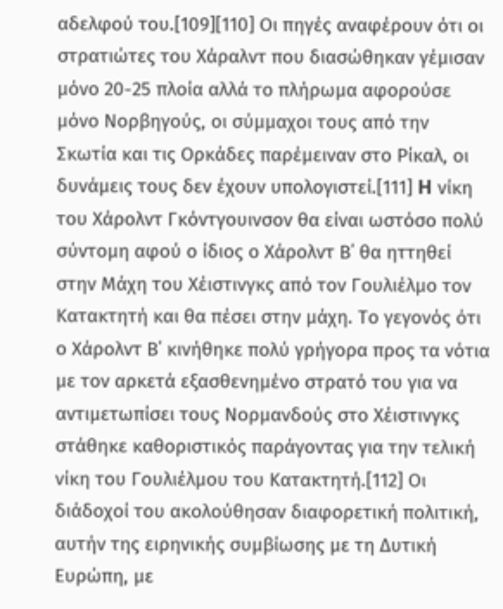αδελφού του.[109][110] Οι πηγές αναφέρουν ότι οι στρατιώτες του Χάραλντ που διασώθηκαν γέμισαν μόνο 20-25 πλοία αλλά το πλήρωμα αφορούσε μόνο Νορβηγούς, οι σύμμαχοι τους από την Σκωτία και τις Ορκάδες παρέμειναν στο Ρίκαλ, οι δυνάμεις τους δεν έχουν υπολογιστεί.[111] H νίκη του Χάρολντ Γκόντγουινσον θα είναι ωστόσο πολύ σύντομη αφού ο ίδιος ο Χάρολντ Β΄ θα ηττηθεί στην Μάχη του Χέιστινγκς από τον Γουλιέλμο τον Κατακτητή και θα πέσει στην μάχη. Το γεγονός ότι ο Χάρολντ Β΄ κινήθηκε πολύ γρήγορα προς τα νότια με τον αρκετά εξασθενημένο στρατό του για να αντιμετωπίσει τους Νορμανδούς στο Χέιστινγκς στάθηκε καθοριστικός παράγοντας για την τελική νίκη του Γουλιέλμου του Κατακτητή.[112] Οι διάδοχοί του ακολούθησαν διαφορετική πολιτική, αυτήν της ειρηνικής συμβίωσης με τη Δυτική Ευρώπη, με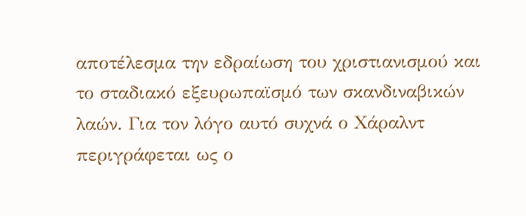αποτέλεσμα την εδραίωση του χριστιανισμού και το σταδιακό εξευρωπαϊσμό των σκανδιναβικών λαών. Για τον λόγο αυτό συχνά ο Χάραλντ περιγράφεται ως ο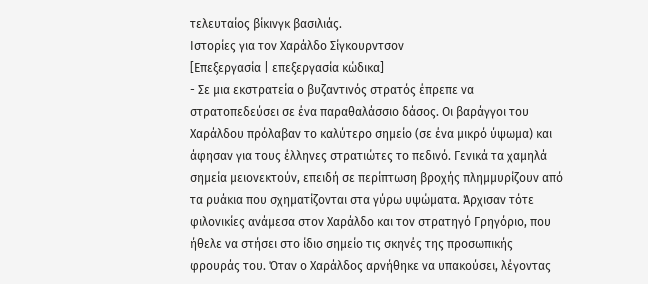τελευταίος βίκινγκ βασιλιάς.
Ιστορίες για τον Χαράλδο Σίγκουρντσον
[Επεξεργασία | επεξεργασία κώδικα]
- Σε μια εκστρατεία ο βυζαντινός στρατός έπρεπε να στρατοπεδεύσει σε ένα παραθαλάσσιο δάσος. Οι βαράγγοι του Χαράλδου πρόλαβαν το καλύτερο σημείο (σε ένα μικρό ύψωμα) και άφησαν για τους έλληνες στρατιώτες το πεδινό. Γενικά τα χαμηλά σημεία μειονεκτούν, επειδή σε περίπτωση βροχής πλημμυρίζουν από τα ρυάκια που σχηματίζονται στα γύρω υψώματα. Άρχισαν τότε φιλονικίες ανάμεσα στον Χαράλδο και τον στρατηγό Γρηγόριο, που ήθελε να στήσει στο ίδιο σημείο τις σκηνές της προσωπικής φρουράς του. Όταν ο Χαράλδος αρνήθηκε να υπακούσει, λέγοντας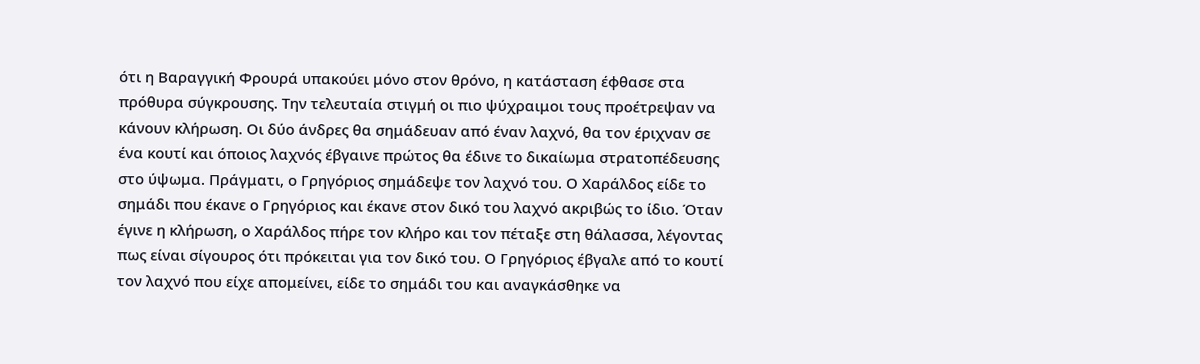ότι η Βαραγγική Φρουρά υπακούει μόνο στον θρόνο, η κατάσταση έφθασε στα πρόθυρα σύγκρουσης. Την τελευταία στιγμή οι πιο ψύχραιμοι τους προέτρεψαν να κάνουν κλήρωση. Οι δύο άνδρες θα σημάδευαν από έναν λαχνό, θα τον έριχναν σε ένα κουτί και όποιος λαχνός έβγαινε πρώτος θα έδινε το δικαίωμα στρατοπέδευσης στο ύψωμα. Πράγματι, ο Γρηγόριος σημάδεψε τον λαχνό του. Ο Χαράλδος είδε το σημάδι που έκανε ο Γρηγόριος και έκανε στον δικό του λαχνό ακριβώς το ίδιο. Όταν έγινε η κλήρωση, ο Χαράλδος πήρε τον κλήρο και τον πέταξε στη θάλασσα, λέγοντας πως είναι σίγουρος ότι πρόκειται για τον δικό του. Ο Γρηγόριος έβγαλε από το κουτί τον λαχνό που είχε απομείνει, είδε το σημάδι του και αναγκάσθηκε να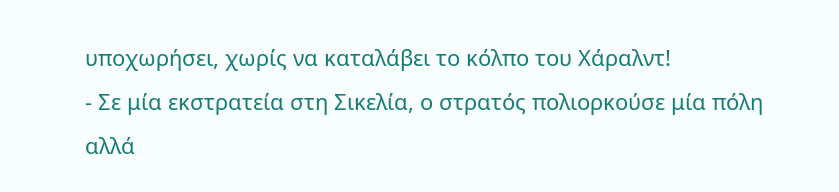υποχωρήσει, χωρίς να καταλάβει το κόλπο του Χάραλντ!
- Σε μία εκστρατεία στη Σικελία, ο στρατός πολιορκούσε μία πόλη αλλά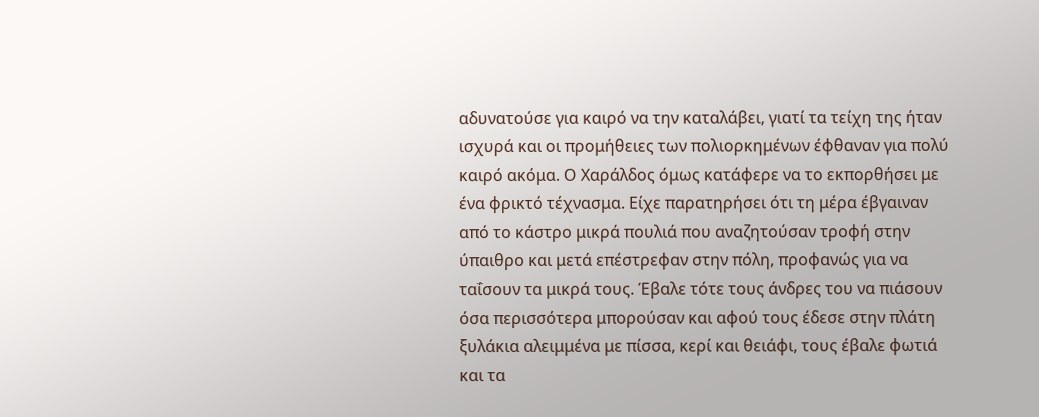αδυνατούσε για καιρό να την καταλάβει, γιατί τα τείχη της ήταν ισχυρά και οι προμήθειες των πολιορκημένων έφθαναν για πολύ καιρό ακόμα. Ο Χαράλδος όμως κατάφερε να το εκπορθήσει με ένα φρικτό τέχνασμα. Είχε παρατηρήσει ότι τη μέρα έβγαιναν από το κάστρο μικρά πουλιά που αναζητούσαν τροφή στην ύπαιθρο και μετά επέστρεφαν στην πόλη, προφανώς για να ταΐσουν τα μικρά τους. Έβαλε τότε τους άνδρες του να πιάσουν όσα περισσότερα μπορούσαν και αφού τους έδεσε στην πλάτη ξυλάκια αλειμμένα με πίσσα, κερί και θειάφι, τους έβαλε φωτιά και τα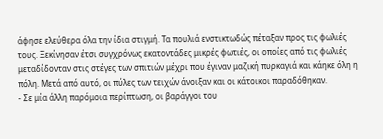άφησε ελεύθερα όλα την ίδια στιγμή. Τα πουλιά ενστικτωδώς πέταξαν προς τις φωλιές τους. Ξεκίνησαν έτσι συγχρόνως εκατοντάδες μικρές φωτιές, οι οποίες από τις φωλιές μεταδίδονταν στις στέγες των σπιτιών μέχρι που έγιναν μαζική πυρκαγιά και κάηκε όλη η πόλη. Μετά από αυτό, οι πύλες των τειχών άνοιξαν και οι κάτοικοι παραδόθηκαν.
- Σε μία άλλη παρόμοια περίπτωση, οι βαράγγοι του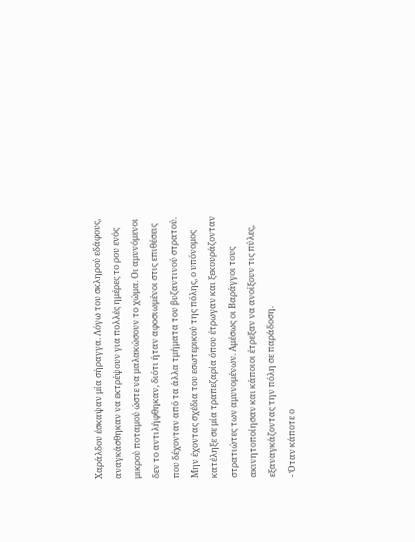Χαράλδου έσκαψαν μία σήραγγα. Λόγω του σκληρού εδάφους, αναγκάσθηκαν να εκτρέψουν για πολλές ημέρες το ρου ενός μικρού ποταμού ώστε να μαλακώσουν το χώμα. Οι αμυνόμενοι δεν το αντιλήφθηκαν, διότι ήταν αφοσιωμένοι στις επιθέσεις που δέχονταν από τα άλλα τμήματα του βυζαντινού στρατού. Μην έχοντας σχέδια του εσωτερικού της πόλης, ο υπόνομος κατέληξε σε μία τραπεζαρία όπου έτρωγαν και ξεκουράζονταν στρατιώτες των αμυνομένων. Αμέσως οι Βαράγγοι τους ακινητοποίησαν και κάποιοι έτρεξαν να ανοίξουν τις πύλες, εξαναγκάζοντας την πόλη σε παράδοση.
- Όταν κάποτε ο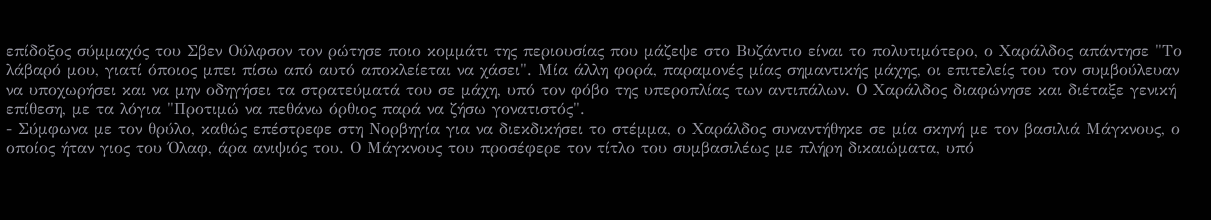επίδοξος σύμμαχός του Σβεν Ούλφσον τον ρώτησε ποιο κομμάτι της περιουσίας που μάζεψε στο Βυζάντιο είναι το πολυτιμότερο, ο Χαράλδος απάντησε "Το λάβαρό μου, γιατί όποιος μπει πίσω από αυτό αποκλείεται να χάσει". Μία άλλη φορά, παραμονές μίας σημαντικής μάχης, οι επιτελείς του τον συμβούλευαν να υποχωρήσει και να μην οδηγήσει τα στρατεύματά του σε μάχη, υπό τον φόβο της υπεροπλίας των αντιπάλων. Ο Χαράλδος διαφώνησε και διέταξε γενική επίθεση, με τα λόγια "Προτιμώ να πεθάνω όρθιος παρά να ζήσω γονατιστός".
- Σύμφωνα με τον θρύλο, καθώς επέστρεφε στη Νορβηγία για να διεκδικήσει το στέμμα, ο Χαράλδος συναντήθηκε σε μία σκηνή με τον βασιλιά Μάγκνους, ο οποίος ήταν γιος του Όλαφ, άρα ανιψιός του. Ο Μάγκνους του προσέφερε τον τίτλο του συμβασιλέως με πλήρη δικαιώματα, υπό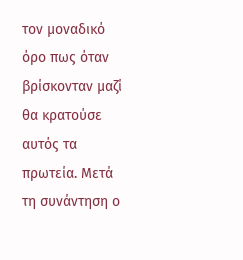τον μοναδικό όρο πως όταν βρίσκονταν μαζί θα κρατούσε αυτός τα πρωτεία. Μετά τη συνάντηση ο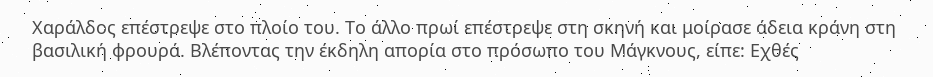Χαράλδος επέστρεψε στο πλοίο του. Το άλλο πρωί επέστρεψε στη σκηνή και μοίρασε άδεια κράνη στη βασιλική φρουρά. Βλέποντας την έκδηλη απορία στο πρόσωπο του Μάγκνους, είπε: Εχθές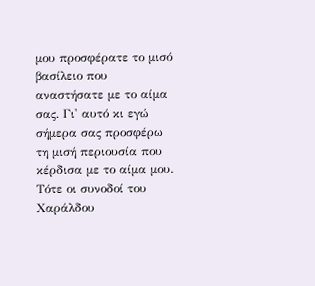μου προσφέρατε το μισό βασίλειο που αναστήσατε με το αίμα σας. Γι' αυτό κι εγώ σήμερα σας προσφέρω τη μισή περιουσία που κέρδισα με το αίμα μου. Τότε οι συνοδοί του Χαράλδου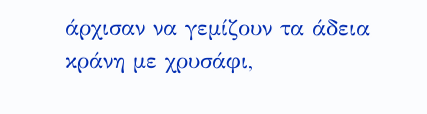άρχισαν να γεμίζουν τα άδεια κράνη με χρυσάφι,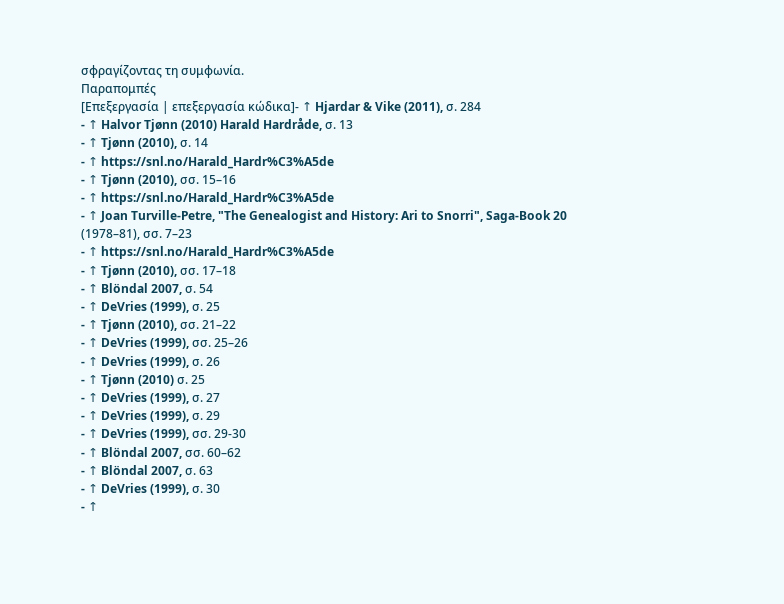σφραγίζοντας τη συμφωνία.
Παραπομπές
[Επεξεργασία | επεξεργασία κώδικα]- ↑ Hjardar & Vike (2011), σ. 284
- ↑ Halvor Tjønn (2010) Harald Hardråde, σ. 13
- ↑ Tjønn (2010), σ. 14
- ↑ https://snl.no/Harald_Hardr%C3%A5de
- ↑ Tjønn (2010), σσ. 15–16
- ↑ https://snl.no/Harald_Hardr%C3%A5de
- ↑ Joan Turville-Petre, "The Genealogist and History: Ari to Snorri", Saga-Book 20 (1978–81), σσ. 7–23
- ↑ https://snl.no/Harald_Hardr%C3%A5de
- ↑ Tjønn (2010), σσ. 17–18
- ↑ Blöndal 2007, σ. 54
- ↑ DeVries (1999), σ. 25
- ↑ Tjønn (2010), σσ. 21–22
- ↑ DeVries (1999), σσ. 25–26
- ↑ DeVries (1999), σ. 26
- ↑ Tjønn (2010) σ. 25
- ↑ DeVries (1999), σ. 27
- ↑ DeVries (1999), σ. 29
- ↑ DeVries (1999), σσ. 29-30
- ↑ Blöndal 2007, σσ. 60–62
- ↑ Blöndal 2007, σ. 63
- ↑ DeVries (1999), σ. 30
- ↑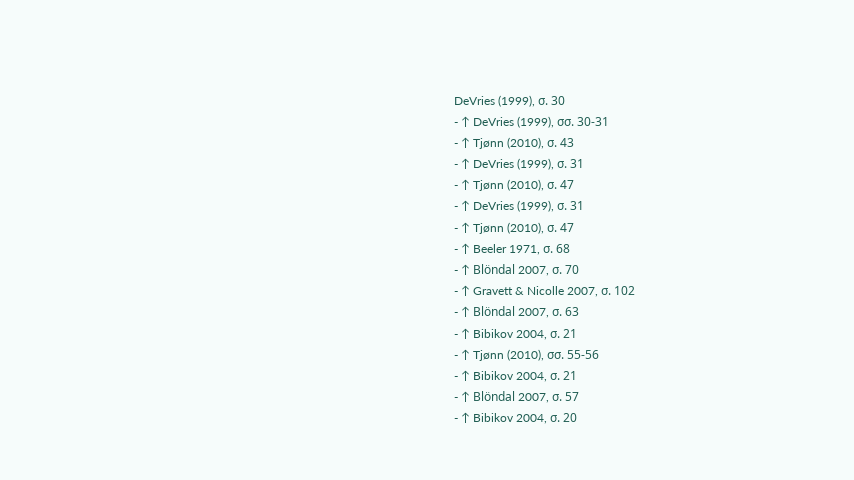DeVries (1999), σ. 30
- ↑ DeVries (1999), σσ. 30-31
- ↑ Tjønn (2010), σ. 43
- ↑ DeVries (1999), σ. 31
- ↑ Tjønn (2010), σ. 47
- ↑ DeVries (1999), σ. 31
- ↑ Tjønn (2010), σ. 47
- ↑ Beeler 1971, σ. 68
- ↑ Blöndal 2007, σ. 70
- ↑ Gravett & Nicolle 2007, σ. 102
- ↑ Blöndal 2007, σ. 63
- ↑ Bibikov 2004, σ. 21
- ↑ Tjønn (2010), σσ. 55-56
- ↑ Bibikov 2004, σ. 21
- ↑ Blöndal 2007, σ. 57
- ↑ Bibikov 2004, σ. 20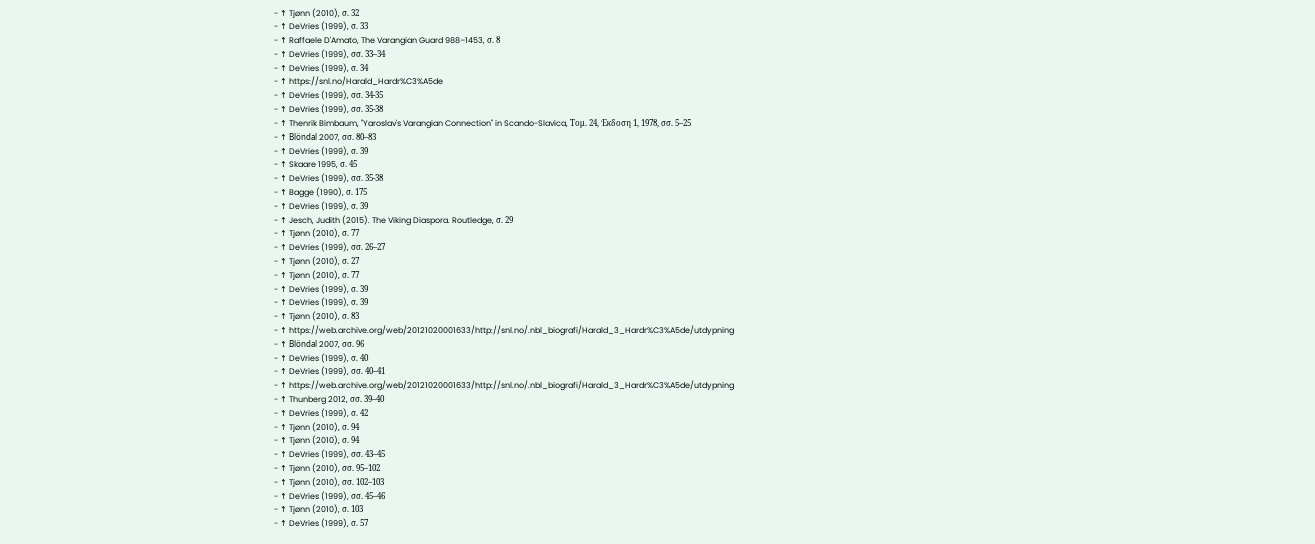- ↑ Tjønn (2010), σ. 32
- ↑ DeVries (1999), σ. 33
- ↑ Raffaele D'Amato, The Varangian Guard 988–1453, σ. 8
- ↑ DeVries (1999), σσ. 33–34
- ↑ DeVries (1999), σ. 34
- ↑ https://snl.no/Harald_Hardr%C3%A5de
- ↑ DeVries (1999), σσ. 34-35
- ↑ DeVries (1999), σσ. 35-38
- ↑ Thenrik Bimbaum, "Yaroslav's Varangian Connection" in Scando-Slavica, Τομ. 24, Έκδοση 1, 1978, σσ. 5–25
- ↑ Blöndal 2007, σσ. 80–83
- ↑ DeVries (1999), σ. 39
- ↑ Skaare 1995, σ. 45
- ↑ DeVries (1999), σσ. 35-38
- ↑ Bagge (1990), σ. 175
- ↑ DeVries (1999), σ. 39
- ↑ Jesch, Judith (2015). The Viking Diaspora. Routledge, σ. 29
- ↑ Tjønn (2010), σ. 77
- ↑ DeVries (1999), σσ. 26–27
- ↑ Tjønn (2010), σ. 27
- ↑ Tjønn (2010), σ. 77
- ↑ DeVries (1999), σ. 39
- ↑ DeVries (1999), σ. 39
- ↑ Tjønn (2010), σ. 83
- ↑ https://web.archive.org/web/20121020001633/http://snl.no/.nbl_biografi/Harald_3_Hardr%C3%A5de/utdypning
- ↑ Blöndal 2007, σσ. 96
- ↑ DeVries (1999), σ. 40
- ↑ DeVries (1999), σσ. 40–41
- ↑ https://web.archive.org/web/20121020001633/http://snl.no/.nbl_biografi/Harald_3_Hardr%C3%A5de/utdypning
- ↑ Thunberg 2012, σσ. 39–40
- ↑ DeVries (1999), σ. 42
- ↑ Tjønn (2010), σ. 94
- ↑ Tjønn (2010), σ. 94
- ↑ DeVries (1999), σσ. 43–45
- ↑ Tjønn (2010), σσ. 95–102
- ↑ Tjønn (2010), σσ. 102–103
- ↑ DeVries (1999), σσ. 45–46
- ↑ Tjønn (2010), σ. 103
- ↑ DeVries (1999), σ. 57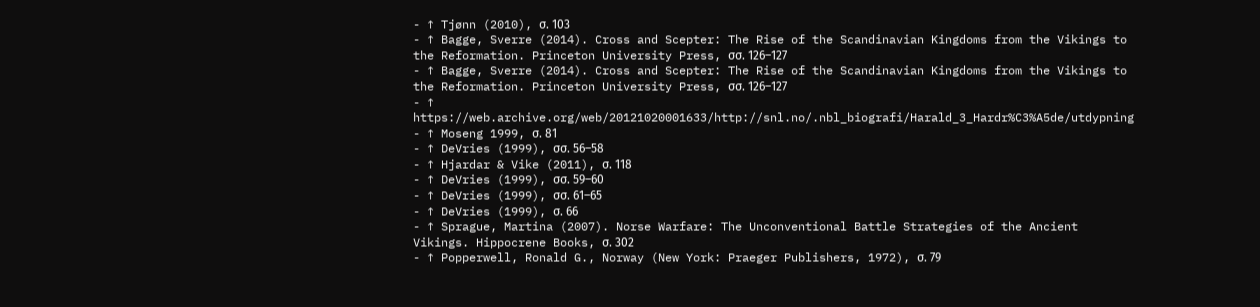- ↑ Tjønn (2010), σ. 103
- ↑ Bagge, Sverre (2014). Cross and Scepter: The Rise of the Scandinavian Kingdoms from the Vikings to the Reformation. Princeton University Press, σσ. 126–127
- ↑ Bagge, Sverre (2014). Cross and Scepter: The Rise of the Scandinavian Kingdoms from the Vikings to the Reformation. Princeton University Press, σσ. 126–127
- ↑ https://web.archive.org/web/20121020001633/http://snl.no/.nbl_biografi/Harald_3_Hardr%C3%A5de/utdypning
- ↑ Moseng 1999, σ. 81
- ↑ DeVries (1999), σσ. 56–58
- ↑ Hjardar & Vike (2011), σ. 118
- ↑ DeVries (1999), σσ. 59–60
- ↑ DeVries (1999), σσ. 61–65
- ↑ DeVries (1999), σ. 66
- ↑ Sprague, Martina (2007). Norse Warfare: The Unconventional Battle Strategies of the Ancient Vikings. Hippocrene Books, σ. 302
- ↑ Popperwell, Ronald G., Norway (New York: Praeger Publishers, 1972), σ. 79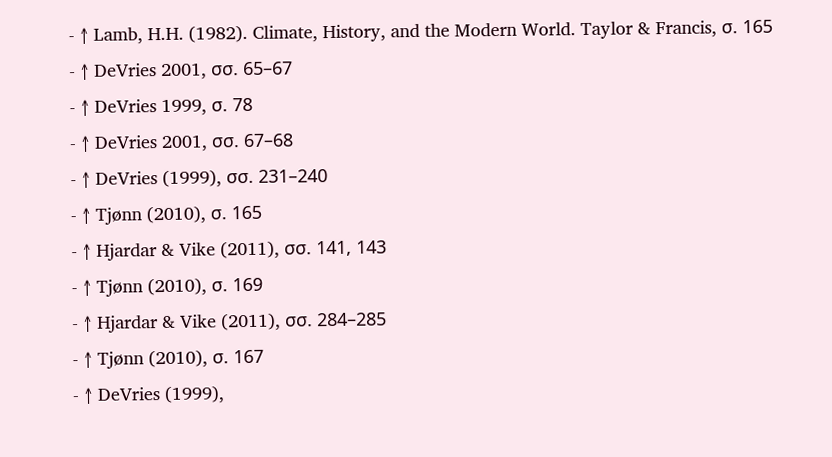- ↑ Lamb, H.H. (1982). Climate, History, and the Modern World. Taylor & Francis, σ. 165
- ↑ DeVries 2001, σσ. 65–67
- ↑ DeVries 1999, σ. 78
- ↑ DeVries 2001, σσ. 67–68
- ↑ DeVries (1999), σσ. 231–240
- ↑ Tjønn (2010), σ. 165
- ↑ Hjardar & Vike (2011), σσ. 141, 143
- ↑ Tjønn (2010), σ. 169
- ↑ Hjardar & Vike (2011), σσ. 284–285
- ↑ Tjønn (2010), σ. 167
- ↑ DeVries (1999),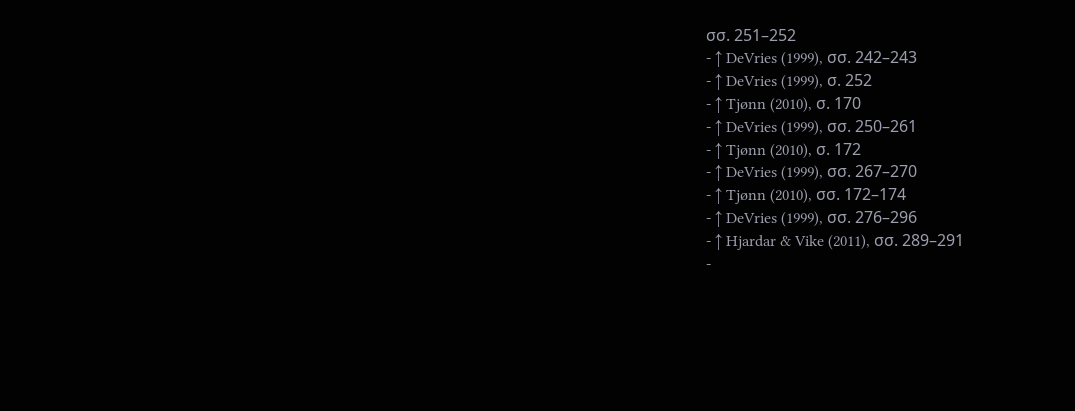σσ. 251–252
- ↑ DeVries (1999), σσ. 242–243
- ↑ DeVries (1999), σ. 252
- ↑ Tjønn (2010), σ. 170
- ↑ DeVries (1999), σσ. 250–261
- ↑ Tjønn (2010), σ. 172
- ↑ DeVries (1999), σσ. 267–270
- ↑ Tjønn (2010), σσ. 172–174
- ↑ DeVries (1999), σσ. 276–296
- ↑ Hjardar & Vike (2011), σσ. 289–291
-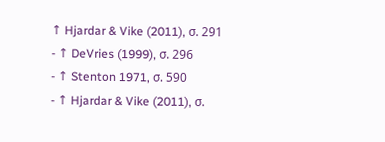↑ Hjardar & Vike (2011), σ. 291
- ↑ DeVries (1999), σ. 296
- ↑ Stenton 1971, σ. 590
- ↑ Hjardar & Vike (2011), σ.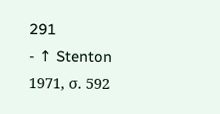291
- ↑ Stenton 1971, σ. 592